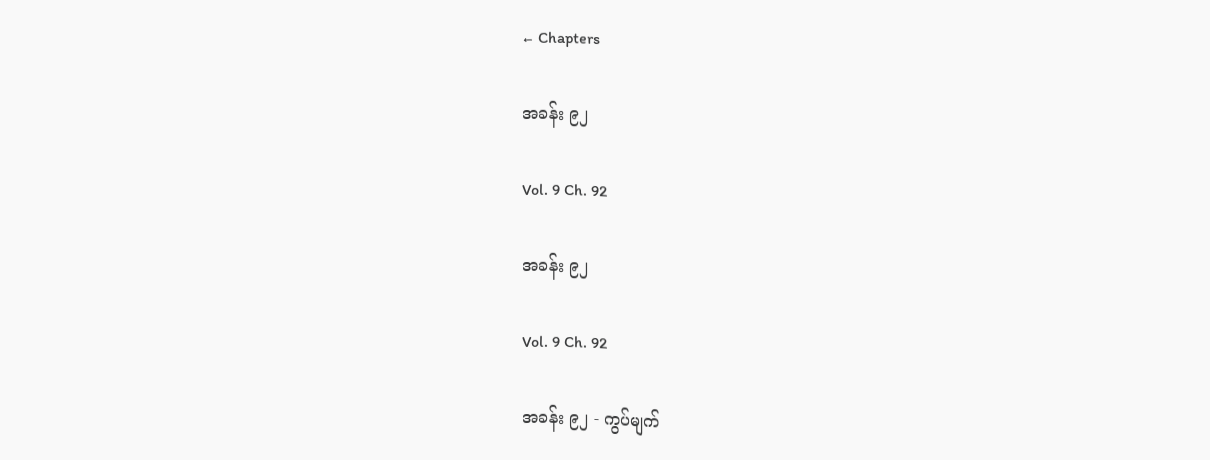← Chapters

အခန်း ၉၂

Vol. 9 Ch. 92

အခန်း ၉၂

Vol. 9 Ch. 92

အခန်း ၉၂ - ကွပ်မျက်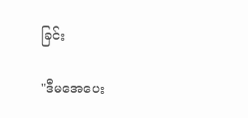ခြင်း

"ဒီမအေပေး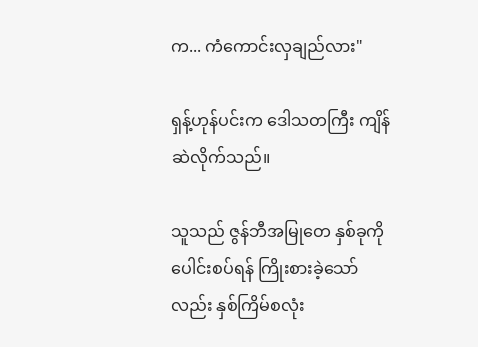က... ကံကောင်းလှချည်လား"

ရှန့်ဟုန်ပင်းက ဒေါသတကြီး ကျိန်ဆဲလိုက်သည်။

သူသည် ဇွန်ဘီအမြုတေ နှစ်ခုကို ပေါင်းစပ်ရန် ကြိုးစားခဲ့သော်လည်း နှစ်ကြိမ်စလုံး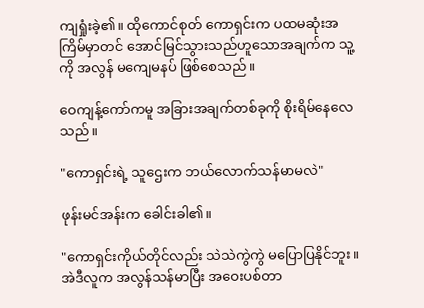ကျရှုံးခဲ့၏။ ထိုကောင်စုတ် ကောရှင်းက ပထမဆုံးအကြိမ်မှာတင် အောင်မြင်သွားသည်ဟူသောအချက်က သူ့ကို အလွန် မကျေမနပ် ဖြစ်စေသည်။

ဝေကျန့်ကော်ကမူ အခြားအချက်တစ်ခုကို စိုးရိမ်နေလေသည်။

"ကောရှင်းရဲ့ သူဌေးက ဘယ်လောက်သန်မာမလဲ"

ဖုန်းမင်အန်းက ခေါင်းခါ၏။

"ကောရှင်းကိုယ်တိုင်လည်း သဲသဲကွဲကွဲ မပြောပြနိုင်ဘူး။ အဲဒီလူက အလွန်သန်မာပြီး အဝေးပစ်တာ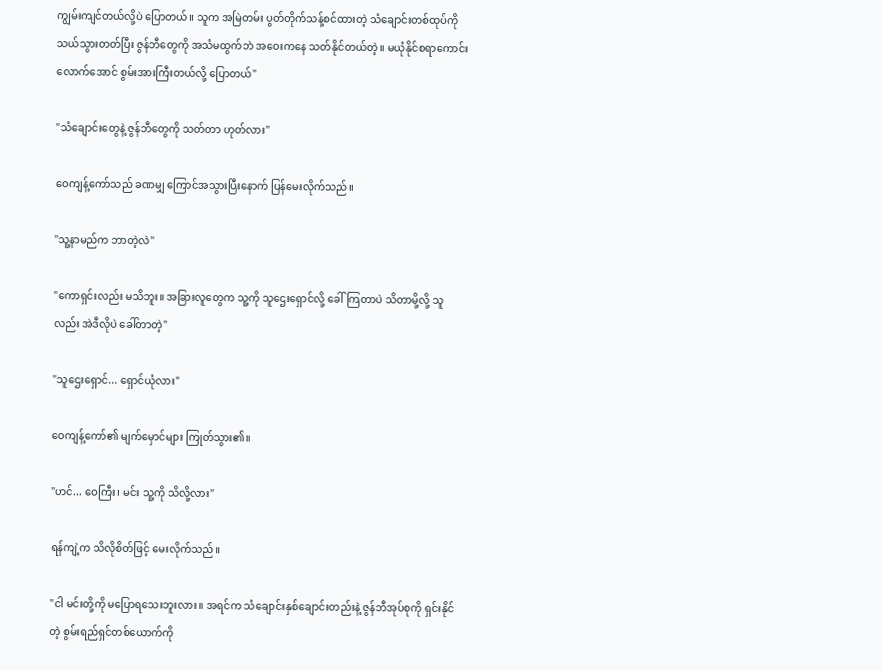ကျွမ်းကျင်တယ်လို့ပဲ ပြောတယ်။ သူက အမြဲတမ်း ပွတ်တိုက်သန့်စင်ထားတဲ့ သံချောင်းတစ်ထုပ်ကို သယ်သွားတတ်ပြီး ဇွန်ဘီတွေကို အသံမထွက်ဘဲ အဝေးကနေ သတ်နိုင်တယ်တဲ့။ မယုံနိုင်စရာကောင်းလောက်အောင် စွမ်းအားကြီးတယ်လို့ ပြောတယ်"

"သံချောင်းတွေနဲ့ ဇွန်ဘီတွေကို သတ်တာ ဟုတ်လား"

ဝေကျန့်ကော်သည် ခဏမျှ ကြောင်အသွားပြီးနောက် ပြန်မေးလိုက်သည်။

"သူ့နာမည်က ဘာတဲ့လဲ"

"ကောရှင်းလည်း မသိဘူး။ အခြားလူတွေက သူ့ကို သူဌေးရှောင်လို့ ခေါ်ကြတာပဲ သိတာမို့လို့ သူလည်း အဲဒီလိုပဲ ခေါ်တာတဲ့"

"သူဌေးရှောင်... ရှောင်ယုံလား"

ဝေကျန့်ကော်၏ မျက်မှောင်များ ကြုတ်သွား၏။

"ဟင်... ဝေကြီး၊ မင်း သူ့ကို သိလို့လား"

ရန်ကျဲ့က သိလိုစိတ်ဖြင့် မေးလိုက်သည်။

"ငါ မင်းတို့ကို မပြောရသေးဘူးလား။ အရင်က သံချောင်းနှစ်ချောင်းတည်းနဲ့ ဇွန်ဘီအုပ်စုကို ရှင်းနိုင်တဲ့ စွမ်းရည်ရှင်တစ်ယောက်ကို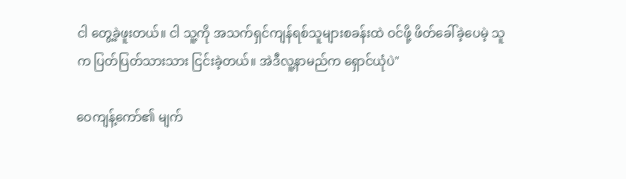ငါ တွေ့ခဲ့ဖူးတယ်။ ငါ သူ့ကို အသက်ရှင်ကျန်ရစ်သူများစခန်းထဲ ဝင်ဖို့ ဖိတ်ခေါ်ခဲ့ပေမဲ့ သူက ပြတ်ပြတ်သားသား ငြင်းခဲ့တယ်။ အဲဒီလူ့နာမည်က ရှောင်ယုံပဲ"

ဝေကျန့်ကော်၏ မျက်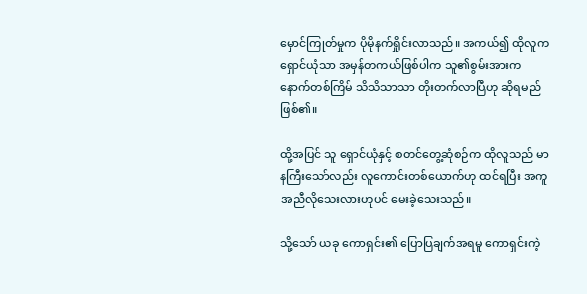မှောင်ကြုတ်မှုက ပိုမိုနက်ရှိုင်းလာသည်။ အကယ်၍ ထိုလူက ရှောင်ယုံသာ အမှန်တကယ်ဖြစ်ပါက သူ၏စွမ်းအားက နောက်တစ်ကြိမ် သိသိသာသာ တိုးတက်လာပြီဟု ဆိုရမည် ဖြစ်၏။

ထို့အပြင် သူ ရှောင်ယုံနှင့် စတင်တွေ့ဆုံစဉ်က ထိုလူသည် မာနကြီးသော်လည်း လူကောင်းတစ်ယောက်ဟု ထင်ရပြီး အကူအညီလိုသေးလားဟုပင် မေးခဲ့သေးသည်။

သို့သော် ယခု ကောရှင်း၏ ပြောပြချက်အရမူ ကောရှင်းကဲ့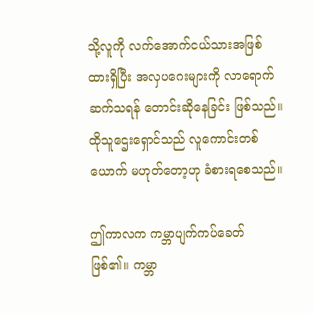သို့လူကို လက်အောက်ငယ်သားအဖြစ် ထားရှိပြီး အလှပဂေးများကို လာရောက်ဆက်သရန် တောင်းဆိုနေခြင်း ဖြစ်သည်။ ထိုသူဌေးရှောင်သည် လူကောင်းတစ်ယောက် မဟုတ်တော့ဟု ခံစားရစေသည်။

ဤကာလက ကမ္ဘာပျက်ကပ်ခေတ် ဖြစ်၏။ ကမ္ဘာ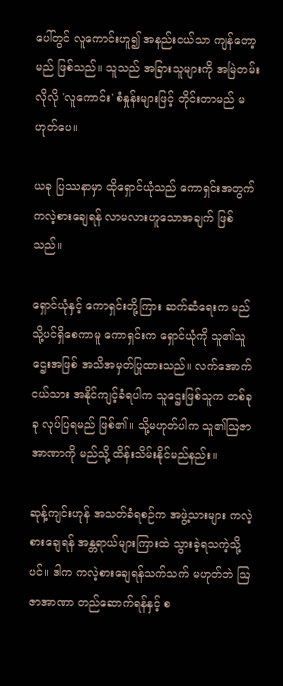ပေါ်တွင် လူကောင်းဟူ၍ အနည်းငယ်သာ ကျန်တော့မည် ဖြစ်သည်။ သူသည် အခြားသူများကို အမြဲတမ်းလိုလို 'လူကောင်း' စံနှုန်းများဖြင့် တိုင်းတာမည် မဟုတ်ပေ။

ယခု ပြဿနာမှာ ထိုရှောင်ယုံသည် ကောရှင်းအတွက် ကလဲ့စားချေရန် လာမလားဟူသောအချက် ဖြစ်သည်။

ရှောင်ယုံနှင့် ကောရှင်းတို့ကြား ဆက်ဆံရေးက မည်သို့ပင်ရှိစေကာမူ ကောရှင်းက ရှောင်ယုံကို သူ၏သူဌေးအဖြစ် အသိအမှတ်ပြုထားသည်။ လက်အောက်ငယ်သား အနိုင်ကျင့်ခံရပါက သူဌေးဖြစ်သူက တစ်ခုခု လုပ်ပြရမည် ဖြစ်၏။ သို့မဟုတ်ပါက သူ၏ဩဇာအာဏာကို မည်သို့ ထိန်းသိမ်းနိုင်မည်နည်း။

ဆုန့်ကျင်းဟုန် အသတ်ခံရစဉ်က အဖွဲ့သားများ ကလဲ့စားချေရန် အန္တရာယ်များကြားထဲ သွားခဲ့ရသကဲ့သို့ပင်။ ဒါက ကလဲ့စားချေရန်သက်သက် မဟုတ်ဘဲ ဩဇာအာဏာ တည်ဆောက်ရန်နှင့် စ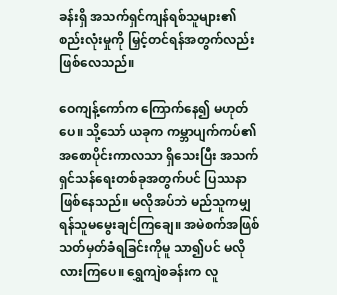ခန်းရှိ အသက်ရှင်ကျန်ရစ်သူများ၏ စည်းလုံးမှုကို မြှင့်တင်ရန်အတွက်လည်း ဖြစ်လေသည်။

ဝေကျန့်ကော်က ကြောက်နေ၍ မဟုတ်ပေ။ သို့သော် ယခုက ကမ္ဘာပျက်ကပ်၏ အစောပိုင်းကာလသာ ရှိသေးပြီး အသက်ရှင်သန်ရေးတစ်ခုအတွက်ပင် ပြဿနာ ဖြစ်နေသည်။ မလိုအပ်ဘဲ မည်သူကမျှ ရန်သူမမွေးချင်ကြချေ။ အမဲစက်အဖြစ် သတ်မှတ်ခံရခြင်းကိုမူ သာ၍ပင် မလိုလားကြပေ။ ရွှေကျဲစခန်းက လူ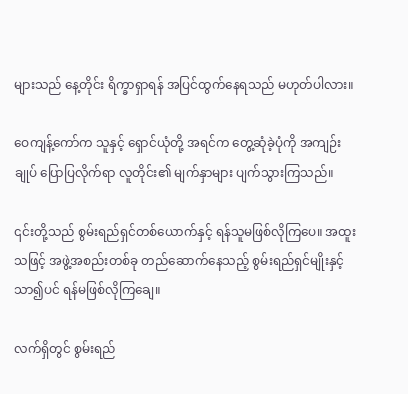များသည် နေ့တိုင်း ရိက္ခာရှာရန် အပြင်ထွက်နေရသည် မဟုတ်ပါလား။

ဝေကျန့်ကော်က သူနှင့် ရှောင်ယုံတို့ အရင်က တွေ့ဆုံခဲ့ပုံကို အကျဉ်းချုပ် ပြောပြလိုက်ရာ လူတိုင်း၏ မျက်နှာများ ပျက်သွားကြသည်။

၎င်းတို့သည် စွမ်းရည်ရှင်တစ်ယောက်နှင့် ရန်သူမဖြစ်လိုကြပေ။ အထူးသဖြင့် အဖွဲ့အစည်းတစ်ခု တည်ဆောက်နေသည့် စွမ်းရည်ရှင်မျိုးနှင့် သာ၍ပင် ရန်မဖြစ်လိုကြချေ။

လက်ရှိတွင် စွမ်းရည်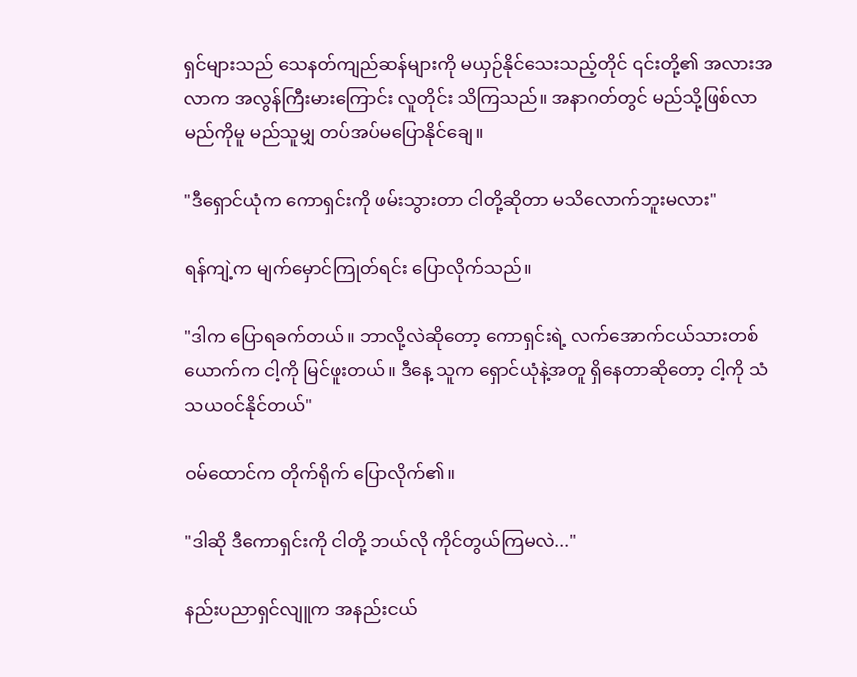ရှင်များသည် သေနတ်ကျည်ဆန်များကို မယှဉ်နိုင်သေးသည့်တိုင် ၎င်းတို့၏ အလားအလာက အလွန်ကြီးမားကြောင်း လူတိုင်း သိကြသည်။ အနာဂတ်တွင် မည်သို့ဖြစ်လာမည်ကိုမူ မည်သူမျှ တပ်အပ်မပြောနိုင်ချေ။

"ဒီရှောင်ယုံက ကောရှင်းကို ဖမ်းသွားတာ ငါတို့ဆိုတာ မသိလောက်ဘူးမလား"

ရန်ကျဲ့က မျက်မှောင်ကြုတ်ရင်း ပြောလိုက်သည်။

"ဒါက ပြောရခက်တယ်။ ဘာလို့လဲဆိုတော့ ကောရှင်းရဲ့ လက်အောက်ငယ်သားတစ်ယောက်က ငါ့ကို မြင်ဖူးတယ်။ ဒီနေ့ သူက ရှောင်ယုံနဲ့အတူ ရှိနေတာဆိုတော့ ငါ့ကို သံသယဝင်နိုင်တယ်"

ဝမ်ထောင်က တိုက်ရိုက် ပြောလိုက်၏။

"ဒါဆို ဒီကောရှင်းကို ငါတို့ ဘယ်လို ကိုင်တွယ်ကြမလဲ..."

နည်းပညာရှင်လျူက အနည်းငယ်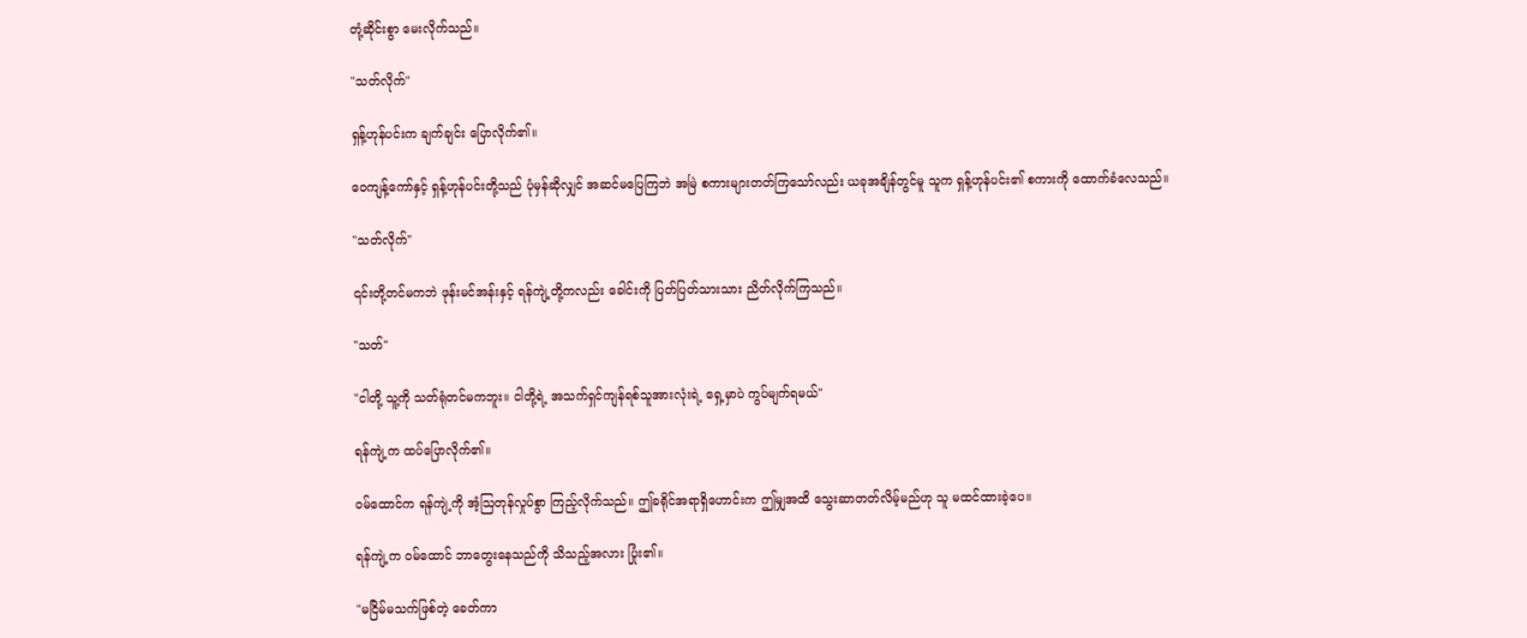တုံ့ဆိုင်းစွာ မေးလိုက်သည်။

"သတ်လိုက်"

ရှန့်ဟုန်ပင်းက ချက်ချင်း ပြောလိုက်၏။

ဝေကျန့်ကော်နှင့် ရှန့်ဟုန်ပင်းတို့သည် ပုံမှန်ဆိုလျှင် အဆင်မပြေကြဘဲ အမြဲ စကားများတတ်ကြသော်လည်း ယခုအချိန်တွင်မူ သူက ရှန့်ဟုန်ပင်း၏ စကားကို ထောက်ခံလေသည်။

"သတ်လိုက်"

၎င်းတို့တင်မကဘဲ ဖုန်းမင်အန်းနှင့် ရန်ကျဲ့တို့ကလည်း ခေါင်းကို ပြတ်ပြတ်သားသား ညိတ်လိုက်ကြသည်။

"သတ်"

"ငါတို့ သူ့ကို သတ်ရုံတင်မကဘူး။ ငါတို့ရဲ့ အသက်ရှင်ကျန်ရစ်သူအားလုံးရဲ့ ရှေ့မှာပဲ ကွပ်မျက်ရမယ်"

ရန်ကျဲ့က ထပ်ပြောလိုက်၏။

ဝမ်ထောင်က ရန်ကျဲ့ကို အံ့ဩတုန်လှုပ်စွာ ကြည့်လိုက်သည်။ ဤခရိုင်အရာရှိဟောင်းက ဤမျှအထိ သွေးဆာတတ်လိမ့်မည်ဟု သူ မထင်ထားခဲ့ပေ။

ရန်ကျဲ့က ဝမ်ထောင် ဘာတွေးနေသည်ကို သိသည့်အလား ပြုံး၏။

"မငြိမ်မသက်ဖြစ်တဲ့ ခေတ်ကာ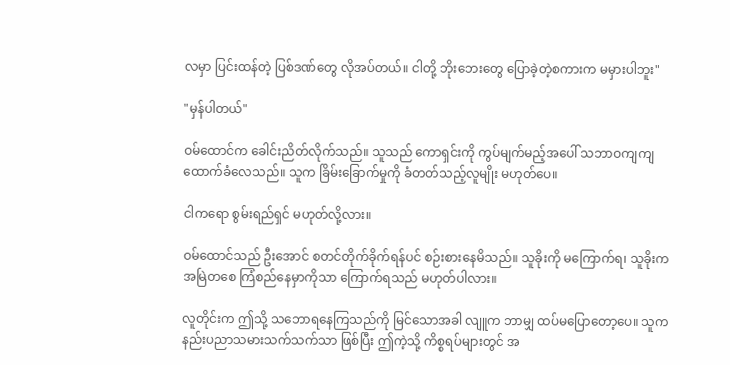လမှာ ပြင်းထန်တဲ့ ပြစ်ဒဏ်တွေ လိုအပ်တယ်။ ငါတို့ ဘိုးဘေးတွေ ပြောခဲ့တဲ့စကားက မမှားပါဘူး"

"မှန်ပါတယ်"

ဝမ်ထောင်က ခေါင်းညိတ်လိုက်သည်။ သူသည် ကောရှင်းကို ကွပ်မျက်မည့်အပေါ် သဘာဝကျကျ ထောက်ခံလေသည်။ သူက ခြိမ်းခြောက်မှုကို ခံတတ်သည့်လူမျိုး မဟုတ်ပေ။

ငါကရော စွမ်းရည်ရှင် မဟုတ်လို့လား။

ဝမ်ထောင်သည် ဦးအောင် စတင်တိုက်ခိုက်ရန်ပင် စဉ်းစားနေမိသည်။ သူခိုးကို မကြောက်ရ၊ သူခိုးက အမြဲတစေ ကြံစည်နေမှာကိုသာ ကြောက်ရသည် မဟုတ်ပါလား။

လူတိုင်းက ဤသို့ သဘောရနေကြသည်ကို မြင်သောအခါ လျူက ဘာမျှ ထပ်မပြောတော့ပေ။ သူက နည်းပညာသမားသက်သက်သာ ဖြစ်ပြီး ဤကဲ့သို့ ကိစ္စရပ်များတွင် အ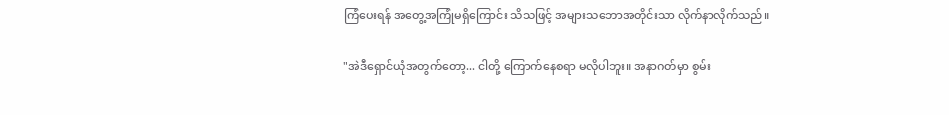ကြံပေးရန် အတွေ့အကြုံမရှိကြောင်း သိသဖြင့် အများသဘောအတိုင်းသာ လိုက်နာလိုက်သည်။

"အဲဒီရှောင်ယုံအတွက်တော့... ငါတို့ ကြောက်နေစရာ မလိုပါဘူး။ အနာဂတ်မှာ စွမ်း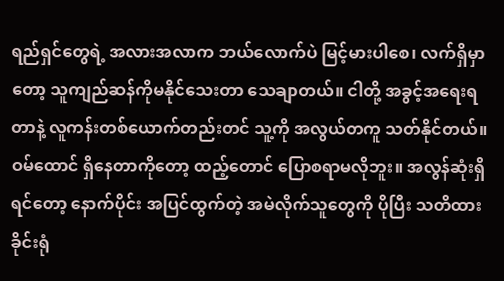ရည်ရှင်တွေရဲ့ အလားအလာက ဘယ်လောက်ပဲ မြင့်မားပါစေ၊ လက်ရှိမှာတော့ သူကျည်ဆန်ကိုမနိုင်သေးတာ သေချာတယ်။ ငါတို့ အခွင့်အရေးရတာနဲ့ လူကန်းတစ်ယောက်တည်းတင် သူ့ကို အလွယ်တကူ သတ်နိုင်တယ်။ ဝမ်ထောင် ရှိနေတာကိုတော့ ထည့်တောင် ပြောစရာမလိုဘူး။ အလွန်ဆုံးရှိရင်တော့ နောက်ပိုင်း အပြင်ထွက်တဲ့ အမဲလိုက်သူတွေကို ပိုပြီး သတိထားခိုင်းရုံ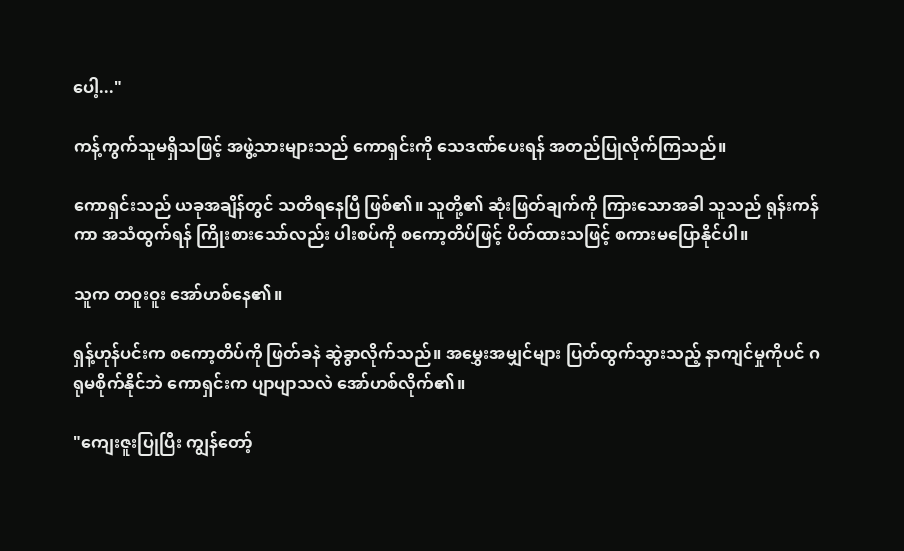ပေါ့..."

ကန့်ကွက်သူမရှိသဖြင့် အဖွဲ့သားများသည် ကောရှင်းကို သေဒဏ်ပေးရန် အတည်ပြုလိုက်ကြသည်။

ကောရှင်းသည် ယခုအချိန်တွင် သတိရနေပြီ ဖြစ်၏။ သူတို့၏ ဆုံးဖြတ်ချက်ကို ကြားသောအခါ သူသည် ရုန်းကန်ကာ အသံထွက်ရန် ကြိုးစားသော်လည်း ပါးစပ်ကို စကော့တိပ်ဖြင့် ပိတ်ထားသဖြင့် စကားမပြောနိုင်ပါ။

သူက တဝူးဝူး အော်ဟစ်နေ၏။

ရှန့်ဟုန်ပင်းက စကော့တိပ်ကို ဖြတ်ခနဲ ဆွဲခွာလိုက်သည်။ အမွှေးအမျှင်များ ပြတ်ထွက်သွားသည့် နာကျင်မှုကိုပင် ဂရုမစိုက်နိုင်ဘဲ ကောရှင်းက ပျာပျာသလဲ အော်ဟစ်လိုက်၏။

"ကျေးဇူးပြုပြီး ကျွန်တော့်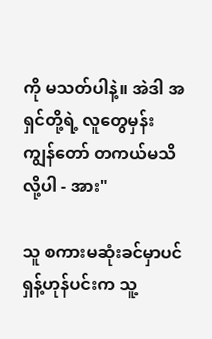ကို မသတ်ပါနဲ့။ အဲဒါ အရှင်တို့ရဲ့ လူတွေမှန်း ကျွန်တော် တကယ်မသိလို့ပါ - အား"

သူ စကားမဆုံးခင်မှာပင် ရှန့်ဟုန်ပင်းက သူ့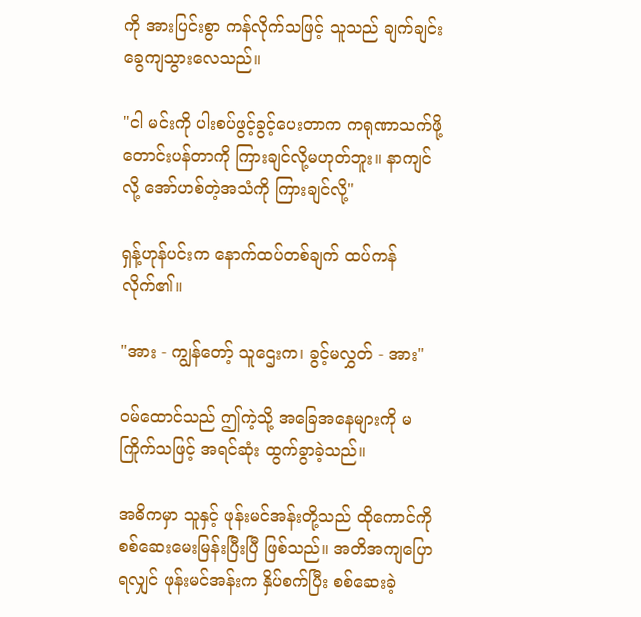ကို အားပြင်းစွာ ကန်လိုက်သဖြင့် သူသည် ချက်ချင်း ခွေကျသွားလေသည်။

"ငါ မင်းကို ပါးစပ်ဖွင့်ခွင့်ပေးတာက ကရုဏာသက်ဖို့ တောင်းပန်တာကို ကြားချင်လို့မဟုတ်ဘူး။ နာကျင်လို့ အော်ဟစ်တဲ့အသံကို ကြားချင်လို့"

ရှန့်ဟုန်ပင်းက နောက်ထပ်တစ်ချက် ထပ်ကန်လိုက်၏။

"အား - ကျွန်တော့် သူဌေးက၊ ခွင့်မလွှတ် - အား"

ဝမ်ထောင်သည် ဤကဲ့သို့ အခြေအနေများကို မကြိုက်သဖြင့် အရင်ဆုံး ထွက်ခွာခဲ့သည်။

အဓိကမှာ သူနှင့် ဖုန်းမင်အန်းတို့သည် ထိုကောင်ကို စစ်ဆေးမေးမြန်းပြီးပြီ ဖြစ်သည်။ အတိအကျပြောရလျှင် ဖုန်းမင်အန်းက နှိပ်စက်ပြီး စစ်ဆေးခဲ့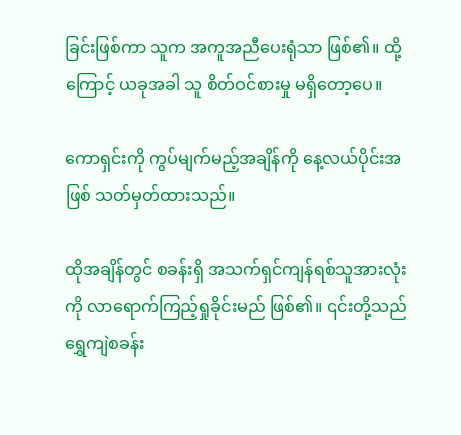ခြင်းဖြစ်ကာ သူက အကူအညီပေးရုံသာ ဖြစ်၏။ ထို့ကြောင့် ယခုအခါ သူ စိတ်ဝင်စားမှု မရှိတော့ပေ။

ကောရှင်းကို ကွပ်မျက်မည့်အချိန်ကို နေ့လယ်ပိုင်းအဖြစ် သတ်မှတ်ထားသည်။

ထိုအချိန်တွင် စခန်းရှိ အသက်ရှင်ကျန်ရစ်သူအားလုံးကို လာရောက်ကြည့်ရှုခိုင်းမည် ဖြစ်၏။ ၎င်းတို့သည် ရွှေကျဲစခန်း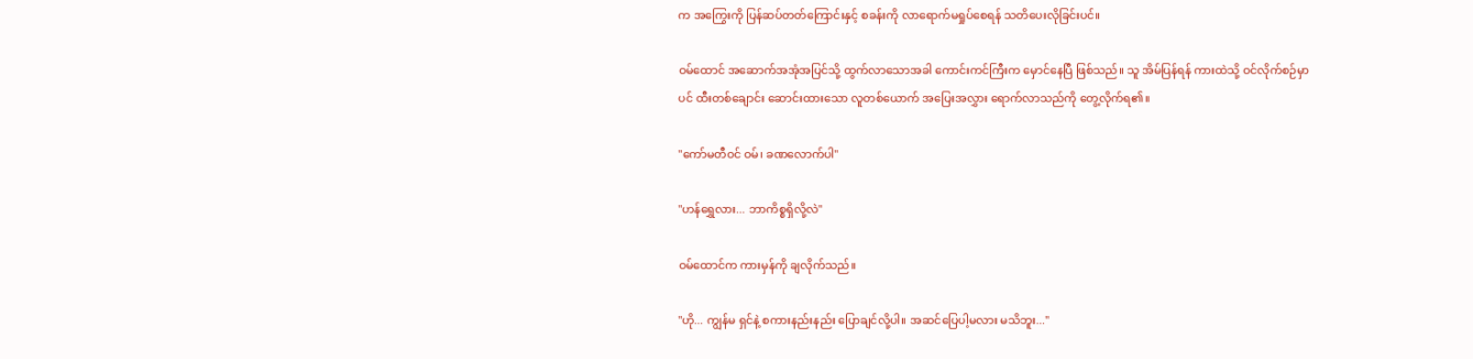က အကြွေးကို ပြန်ဆပ်တတ်ကြောင်းနှင့် စခန်းကို လာရောက်မရှုပ်စေရန် သတိပေးလိုခြင်းပင်။

ဝမ်ထောင် အဆောက်အအုံအပြင်သို့ ထွက်လာသောအခါ ကောင်းကင်ကြီးက မှောင်နေပြီ ဖြစ်သည်။ သူ အိမ်ပြန်ရန် ကားထဲသို့ ဝင်လိုက်စဉ်မှာပင် ထီးတစ်ချောင်း ဆောင်းထားသော လူတစ်ယောက် အပြေးအလွှား ရောက်လာသည်ကို တွေ့လိုက်ရ၏။

"ကော်မတီဝင် ဝမ်၊ ခဏလောက်ပါ"

"ဟန်ရွှေလား... ဘာကိစ္စရှိလို့လဲ"

ဝမ်ထောင်က ကားမှန်ကို ချလိုက်သည်။

"ဟို... ကျွန်မ ရှင်နဲ့ စကားနည်းနည်း ပြောချင်လို့ပါ။ အဆင်ပြေပါ့မလား မသိဘူး..."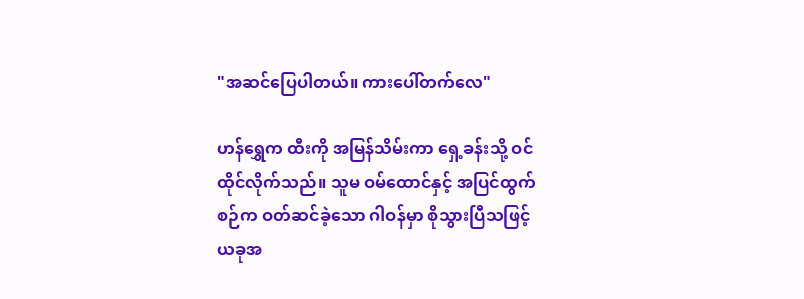"အဆင်ပြေပါတယ်။ ကားပေါ်တက်လေ"

ဟန်ရွှေက ထီးကို အမြန်သိမ်းကာ ရှေ့ခန်းသို့ ဝင်ထိုင်လိုက်သည်။ သူမ ဝမ်ထောင်နှင့် အပြင်ထွက်စဉ်က ဝတ်ဆင်ခဲ့သော ဂါဝန်မှာ စိုသွားပြီသဖြင့် ယခုအ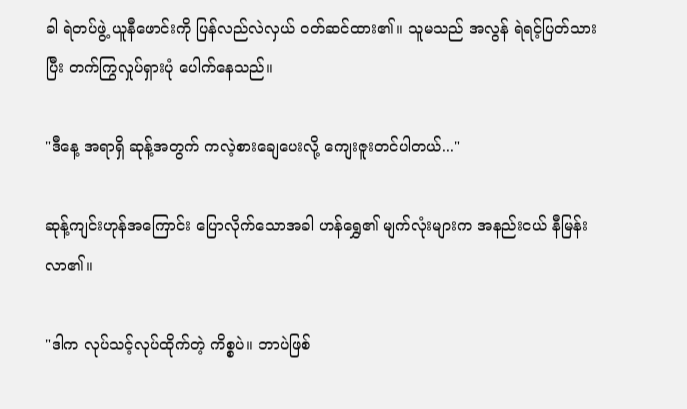ခါ ရဲတပ်ဖွဲ့ ယူနီဖောင်းကို ပြန်လည်လဲလှယ် ဝတ်ဆင်ထား၏။ သူမသည် အလွန် ရဲရင့်ပြတ်သားပြီး တက်ကြွလှုပ်ရှားပုံ ပေါက်နေသည်။

"ဒီနေ့ အရာရှိ ဆုန့်အတွက် ကလဲ့စားချေပေးလို့ ကျေးဇူးတင်ပါတယ်..."

ဆုန့်ကျင်းဟုန်အကြောင်း ပြောလိုက်သောအခါ ဟန်ရွှေ၏ မျက်လုံးများက အနည်းငယ် နီမြန်းလာ၏။

"ဒါက လုပ်သင့်လုပ်ထိုက်တဲ့ ကိစ္စပဲ။ ဘာပဲဖြစ်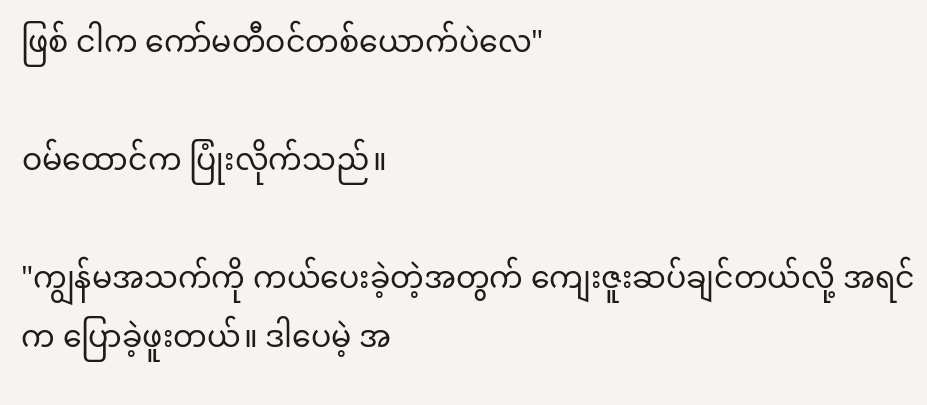ဖြစ် ငါက ကော်မတီဝင်တစ်ယောက်ပဲလေ"

ဝမ်ထောင်က ပြုံးလိုက်သည်။

"ကျွန်မအသက်ကို ကယ်ပေးခဲ့တဲ့အတွက် ကျေးဇူးဆပ်ချင်တယ်လို့ အရင်က ပြောခဲ့ဖူးတယ်။ ဒါပေမဲ့ အ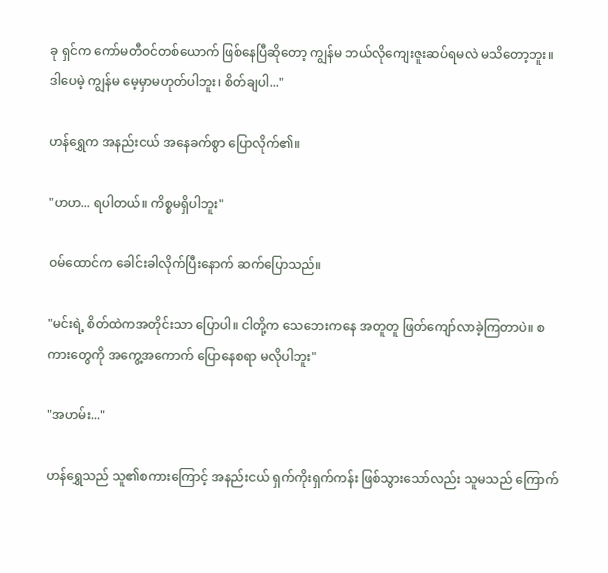ခု ရှင်က ကော်မတီဝင်တစ်ယောက် ဖြစ်နေပြီဆိုတော့ ကျွန်မ ဘယ်လိုကျေးဇူးဆပ်ရမလဲ မသိတော့ဘူး။ ဒါပေမဲ့ ကျွန်မ မေ့မှာမဟုတ်ပါဘူး၊ စိတ်ချပါ..."

ဟန်ရွှေက အနည်းငယ် အနေခက်စွာ ပြောလိုက်၏။

"ဟဟ... ရပါတယ်။ ကိစ္စမရှိပါဘူး"

ဝမ်ထောင်က ခေါင်းခါလိုက်ပြီးနောက် ဆက်ပြောသည်။

"မင်းရဲ့ စိတ်ထဲကအတိုင်းသာ ပြောပါ။ ငါတို့က သေဘေးကနေ အတူတူ ဖြတ်ကျော်လာခဲ့ကြတာပဲ။ စကားတွေကို အကွေ့အကောက် ပြောနေစရာ မလိုပါဘူး"

"အဟမ်း..."

ဟန်ရွှေသည် သူ၏စကားကြောင့် အနည်းငယ် ရှက်ကိုးရှက်ကန်း ဖြစ်သွားသော်လည်း သူမသည် ကြောက်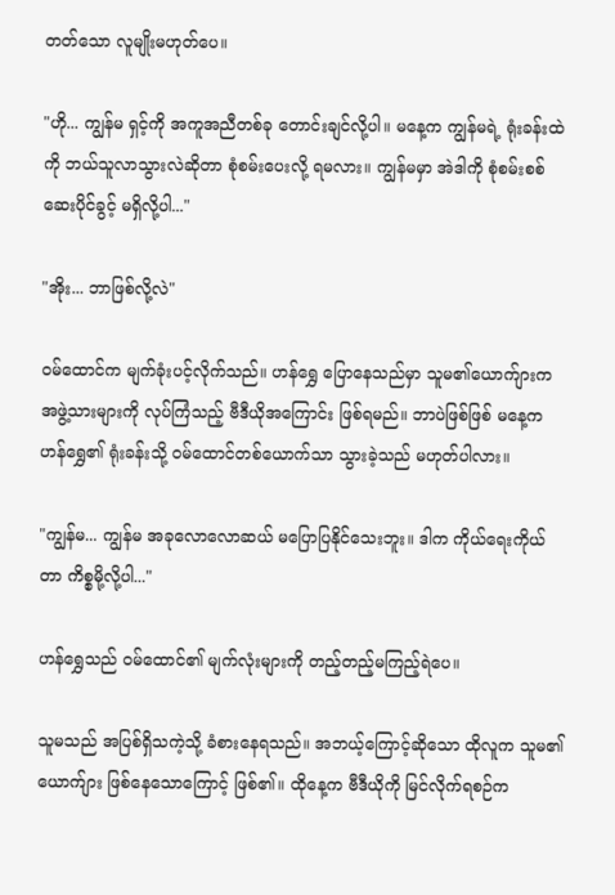တတ်သော လူမျိုးမဟုတ်ပေ။

"ဟို... ကျွန်မ ရှင့်ကို အကူအညီတစ်ခု တောင်းချင်လို့ပါ။ မနေ့က ကျွန်မရဲ့ ရုံးခန်းထဲကို ဘယ်သူလာသွားလဲဆိုတာ စုံစမ်းပေးလို့ ရမလား။ ကျွန်မမှာ အဲဒါကို စုံစမ်းစစ်ဆေးပိုင်ခွင့် မရှိလို့ပါ..."

"အိုး... ဘာဖြစ်လို့လဲ"

ဝမ်ထောင်က မျက်ခုံးပင့်လိုက်သည်။ ဟန်ရွှေ ပြောနေသည်မှာ သူမ၏ယောက်ျားက အဖွဲ့သားများကို လုပ်ကြံသည့် ဗီဒီယိုအကြောင်း ဖြစ်ရမည်။ ဘာပဲဖြစ်ဖြစ် မနေ့က ဟန်ရွှေ၏ ရုံးခန်းသို့ ဝမ်ထောင်တစ်ယောက်သာ သွားခဲ့သည် မဟုတ်ပါလား။

"ကျွန်မ... ကျွန်မ အခုလောလောဆယ် မပြောပြနိုင်သေးဘူး။ ဒါက ကိုယ်ရေးကိုယ်တာ ကိစ္စမို့လို့ပါ..."

ဟန်ရွှေသည် ဝမ်ထောင်၏ မျက်လုံးများကို တည့်တည့်မကြည့်ရဲပေ။

သူမသည် အပြစ်ရှိသကဲ့သို့ ခံစားနေရသည်။ အဘယ့်ကြောင့်ဆိုသော ထိုလူက သူမ၏ယောက်ျား ဖြစ်နေသောကြောင့် ဖြစ်၏။ ထိုနေ့က ဗီဒီယိုကို မြင်လိုက်ရစဉ်က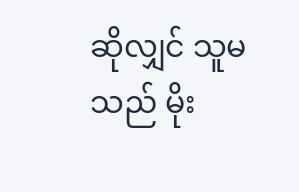ဆိုလျှင် သူမသည် မိုး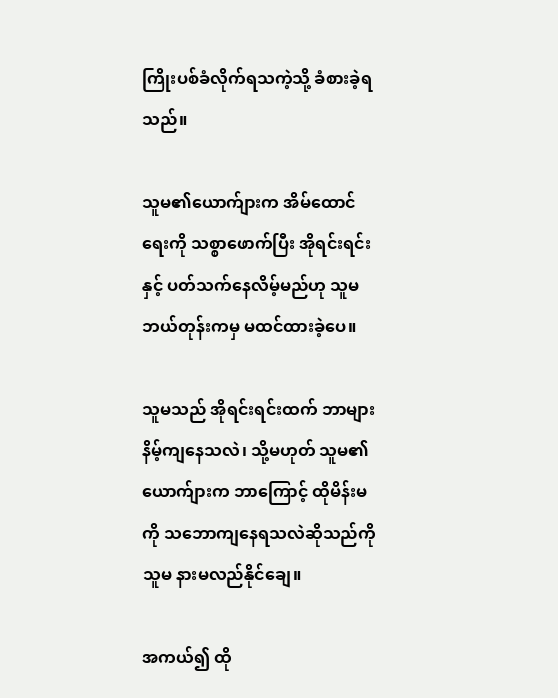ကြိုးပစ်ခံလိုက်ရသကဲ့သို့ ခံစားခဲ့ရသည်။

သူမ၏ယောက်ျားက အိမ်ထောင်ရေးကို သစ္စာဖောက်ပြီး အိုရင်းရင်းနှင့် ပတ်သက်နေလိမ့်မည်ဟု သူမ ဘယ်တုန်းကမှ မထင်ထားခဲ့ပေ။

သူမသည် အိုရင်းရင်းထက် ဘာများ နိမ့်ကျနေသလဲ၊ သို့မဟုတ် သူမ၏ယောက်ျားက ဘာကြောင့် ထိုမိန်းမကို သဘောကျနေရသလဲဆိုသည်ကို သူမ နားမလည်နိုင်ချေ။

အကယ်၍ ထို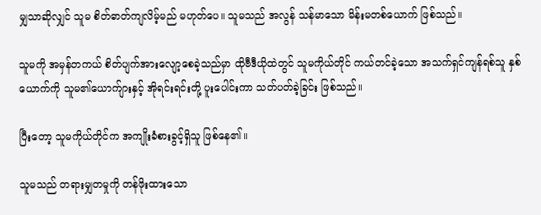မျှသာဆိုလျှင် သူမ စိတ်ဓာတ်ကျလိမ့်မည် မဟုတ်ပေ။ သူမသည် အလွန် သန်မာသော မိန်းမတစ်ယောက် ဖြစ်သည်။

သူမကို အမှန်တကယ် စိတ်ပျက်အားလျော့စေခဲ့သည်မှာ ထိုဗီဒီယိုထဲတွင် သူမကိုယ်တိုင် ကယ်တင်ခဲ့သော အသက်ရှင်ကျန်ရစ်သူ နှစ်ယောက်ကို သူမ၏ယောက်ျားနှင့် အိုရင်းရင်းတို့ ပူးပေါင်းကာ သတ်ပတ်ခဲ့ခြင်း ဖြစ်သည်။

ပြီးတော့ သူမကိုယ်တိုင်က အကျိုးခံစားခွင့်ရှိသူ ဖြစ်နေ၏။

သူမသည် တရားမျှတမှုကို တန်ဖိုးထားသော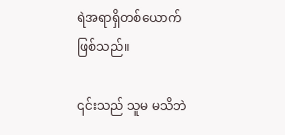ရဲအရာရှိတစ်ယောက် ဖြစ်သည်။

၎င်းသည် သူမ မသိဘဲ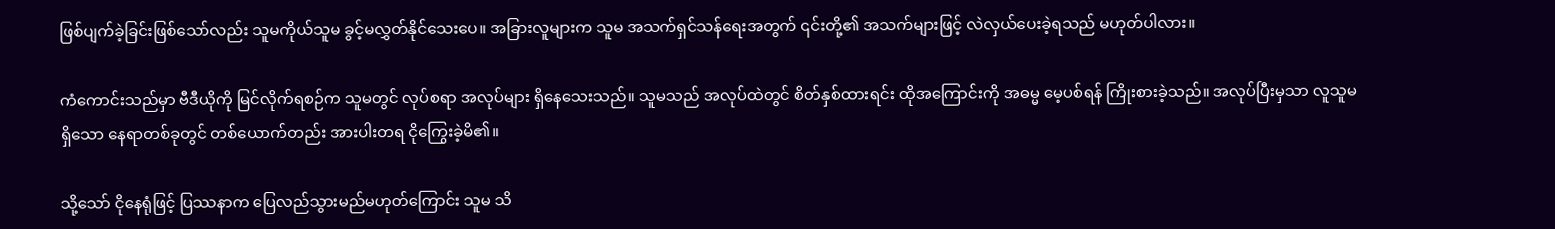ဖြစ်ပျက်ခဲ့ခြင်းဖြစ်သော်လည်း သူမကိုယ်သူမ ခွင့်မလွှတ်နိုင်သေးပေ။ အခြားလူများက သူမ အသက်ရှင်သန်ရေးအတွက် ၎င်းတို့၏ အသက်များဖြင့် လဲလှယ်ပေးခဲ့ရသည် မဟုတ်ပါလား။

ကံကောင်းသည်မှာ ဗီဒီယိုကို မြင်လိုက်ရစဉ်က သူမတွင် လုပ်စရာ အလုပ်များ ရှိနေသေးသည်။ သူမသည် အလုပ်ထဲတွင် စိတ်နှစ်ထားရင်း ထိုအကြောင်းကို အဓမ္မ မေ့ပစ်ရန် ကြိုးစားခဲ့သည်။ အလုပ်ပြီးမှသာ လူသူမရှိသော နေရာတစ်ခုတွင် တစ်ယောက်တည်း အားပါးတရ ငိုကြွေးခဲ့မိ၏။

သို့သော် ငိုနေရုံဖြင့် ပြဿနာက ပြေလည်သွားမည်မဟုတ်ကြောင်း သူမ သိ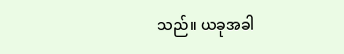သည်။ ယခုအခါ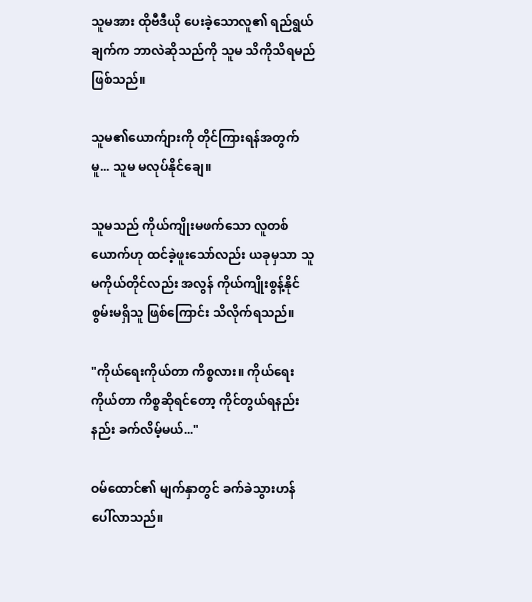သူမအား ထိုဗီဒီယို ပေးခဲ့သောလူ၏ ရည်ရွယ်ချက်က ဘာလဲဆိုသည်ကို သူမ သိကိုသိရမည် ဖြစ်သည်။

သူမ၏ယောက်ျားကို တိုင်ကြားရန်အတွက်မူ... သူမ မလုပ်နိုင်ချေ။

သူမသည် ကိုယ်ကျိုးမဖက်သော လူတစ်ယောက်ဟု ထင်ခဲ့ဖူးသော်လည်း ယခုမှသာ သူမကိုယ်တိုင်လည်း အလွန် ကိုယ်ကျိုးစွန့်နိုင်စွမ်းမရှိသူ ဖြစ်ကြောင်း သိလိုက်ရသည်။

"ကိုယ်ရေးကိုယ်တာ ကိစ္စလား။ ကိုယ်ရေးကိုယ်တာ ကိစ္စဆိုရင်တော့ ကိုင်တွယ်ရနည်းနည်း ခက်လိမ့်မယ်..."

ဝမ်ထောင်၏ မျက်နှာတွင် ခက်ခဲသွားဟန် ပေါ်လာသည်။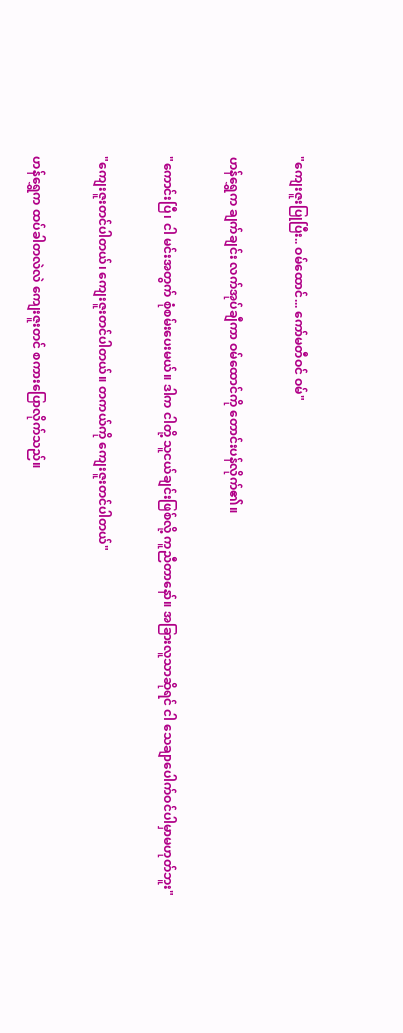"ကျေးဇူးပြုပြီး.. ဝမ်ထောင်... ကော်မတီဝင် ဝမ်"

ဟန်ရွှေက ချက်ချင်း လက်အုပ်ချီကာ ဝမ်ထောင်ကို တောင်းပန်လိုက်၏။

"ကောင်းပြီ၊ ငါ မင်းအတွက် စုံစမ်းပေးမယ်။ ဒါက ငါတို့ သူငယ်ချင်းဖြစ်လို့ ကူညီတာနော်။ အခြားလူသာဆိုရင် ငါ သေချာပေါက်ဝင်ပါမှာမဟုတ်ဘူး"

"ကျေးဇူးတင်ပါတယ်၊ ကျေးဇူးတင်ပါတယ်။ တကယ်ကို ကျေးဇူးတင်ပါတယ်"

ဟန်ရွှေက ထပ်ခါတလဲလဲ ကျေးဇူးတင် စကားပြောလိုက်သည်။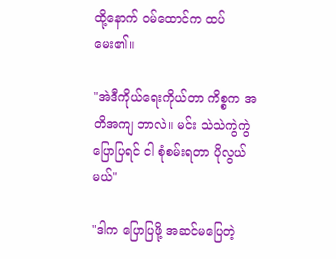ထို့နောက် ဝမ်ထောင်က ထပ်မေး၏။

"အဲဒီကိုယ်ရေးကိုယ်တာ ကိစ္စက အတိအကျ ဘာလဲ။ မင်း သဲသဲကွဲကွဲ ပြောပြရင် ငါ စုံစမ်းရတာ ပိုလွယ်မယ်"

"ဒါက ပြောပြဖို့ အဆင်မပြေတဲ့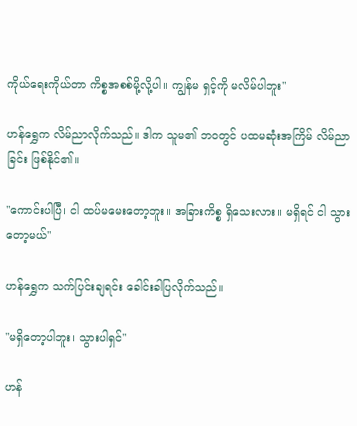ကိုယ်ရေးကိုယ်တာ ကိစ္စအစစ်မို့လို့ပါ။ ကျွန်မ ရှင့်ကို မလိမ်ပါဘူး"

ဟန်ရွှေက လိမ်ညာလိုက်သည်။ ဒါက သူမ၏ ဘဝတွင် ပထမဆုံးအကြိမ် လိမ်ညာခြင်း ဖြစ်နိုင်၏။

"ကောင်းပါပြီ၊ ငါ ထပ်မမေးတော့ဘူး။ အခြားကိစ္စ ရှိသေးလား။ မရှိရင် ငါ သွားတော့မယ်"

ဟန်ရွှေက သက်ပြင်းချရင်း ခေါင်းခါပြလိုက်သည်။

"မရှိတော့ပါဘူး၊ သွားပါရှင်"

ဟန်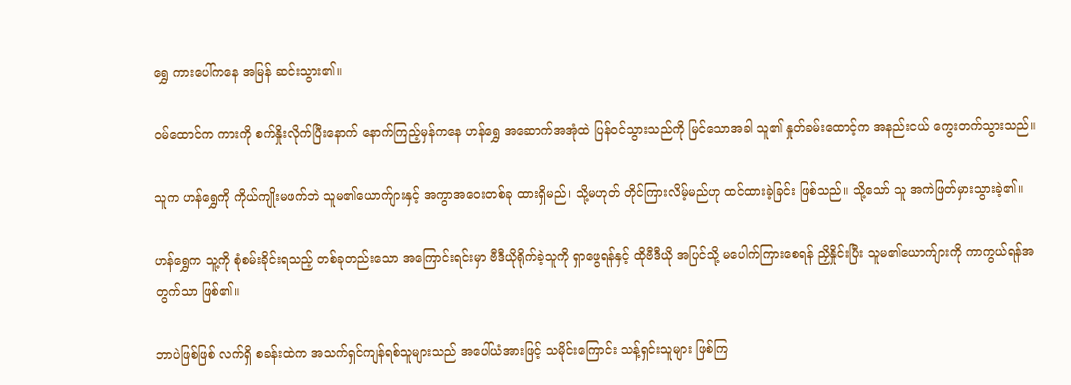ရွှေ ကားပေါ်ကနေ အမြန် ဆင်းသွား၏။

ဝမ်ထောင်က ကားကို စက်နှိုးလိုက်ပြီးနောက် နောက်ကြည့်မှန်ကနေ ဟန်ရွှေ အဆောက်အအုံထဲ ပြန်ဝင်သွားသည်ကို မြင်သောအခါ သူ၏ နှုတ်ခမ်းထောင့်က အနည်းငယ် ကွေးတက်သွားသည်။

သူက ဟန်ရွှေကို ကိုယ်ကျိုးမဖက်ဘဲ သူမ၏ယောက်ျားနှင့် အကွာအဝေးတစ်ခု ထားရှိမည်၊ သို့မဟုတ် တိုင်ကြားလိမ့်မည်ဟု ထင်ထားခဲ့ခြင်း ဖြစ်သည်။ သို့သော် သူ အကဲဖြတ်မှားသွားခဲ့၏။

ဟန်ရွှေက သူ့ကို စုံစမ်းခိုင်းရသည့် တစ်ခုတည်းသော အကြောင်းရင်းမှာ ဗီဒီယိုရိုက်ခဲ့သူကို ရှာဖွေရန်နှင့် ထိုဗီဒီယို အပြင်သို့ မပေါက်ကြားစေရန် ညှိနှိုင်းပြီး သူမ၏ယောက်ျားကို ကာကွယ်ရန်အတွက်သာ ဖြစ်၏။

ဘာပဲဖြစ်ဖြစ် လက်ရှိ စခန်းထဲက အသက်ရှင်ကျန်ရစ်သူများသည် အပေါ်ယံအားဖြင့် သမိုင်းကြောင်း သန့်ရှင်းသူများ ဖြစ်ကြ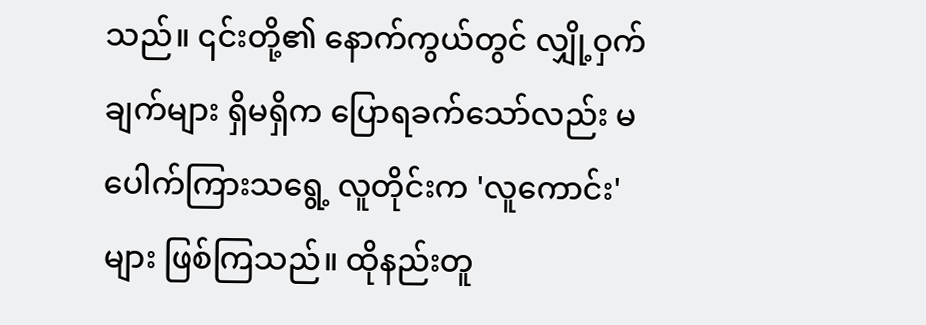သည်။ ၎င်းတို့၏ နောက်ကွယ်တွင် လျှို့ဝှက်ချက်များ ရှိမရှိက ပြောရခက်သော်လည်း မပေါက်ကြားသရွေ့ လူတိုင်းက 'လူကောင်း' များ ဖြစ်ကြသည်။ ထိုနည်းတူ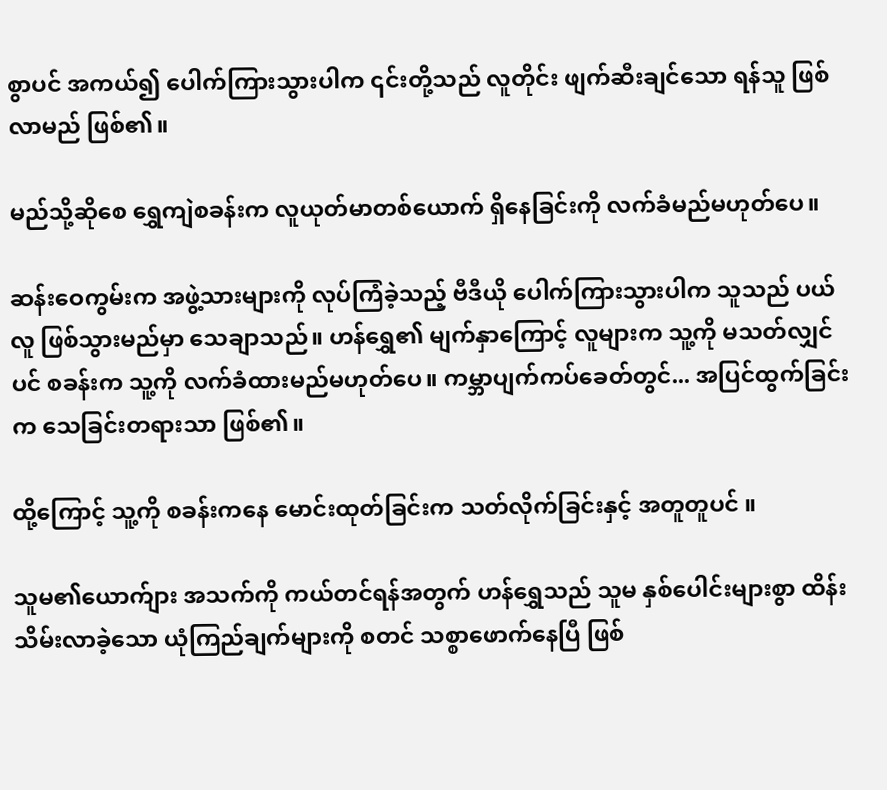စွာပင် အကယ်၍ ပေါက်ကြားသွားပါက ၎င်းတို့သည် လူတိုင်း ဖျက်ဆီးချင်သော ရန်သူ ဖြစ်လာမည် ဖြစ်၏။

မည်သို့ဆိုစေ ရွှေကျဲစခန်းက လူယုတ်မာတစ်ယောက် ရှိနေခြင်းကို လက်ခံမည်မဟုတ်ပေ။

ဆန်းဝေကွမ်းက အဖွဲ့သားများကို လုပ်ကြံခဲ့သည့် ဗီဒီယို ပေါက်ကြားသွားပါက သူသည် ပယ်လူ ဖြစ်သွားမည်မှာ သေချာသည်။ ဟန်ရွှေ၏ မျက်နှာကြောင့် လူများက သူ့ကို မသတ်လျှင်ပင် စခန်းက သူ့ကို လက်ခံထားမည်မဟုတ်ပေ။ ကမ္ဘာပျက်ကပ်ခေတ်တွင်... အပြင်ထွက်ခြင်းက သေခြင်းတရားသာ ဖြစ်၏။

ထို့ကြောင့် သူ့ကို စခန်းကနေ မောင်းထုတ်ခြင်းက သတ်လိုက်ခြင်းနှင့် အတူတူပင် ။

သူမ၏ယောက်ျား အသက်ကို ကယ်တင်ရန်အတွက် ဟန်ရွှေသည် သူမ နှစ်ပေါင်းများစွာ ထိန်းသိမ်းလာခဲ့သော ယုံကြည်ချက်များကို စတင် သစ္စာဖောက်နေပြီ ဖြစ်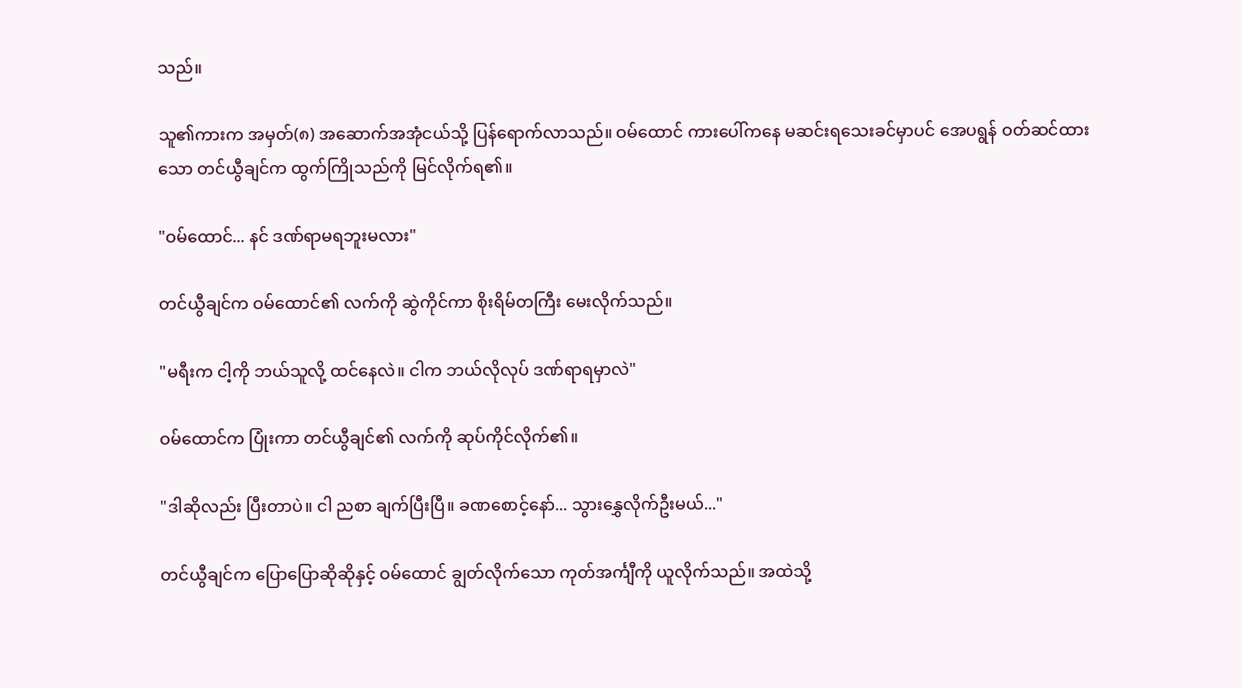သည်။

သူ၏ကားက အမှတ်(၈) အဆောက်အအုံငယ်သို့ ပြန်ရောက်လာသည်။ ဝမ်ထောင် ကားပေါ်ကနေ မဆင်းရသေးခင်မှာပင် အေပရွန် ဝတ်ဆင်ထားသော တင်ယွီချင်က ထွက်ကြိုသည်ကို မြင်လိုက်ရ၏။

"ဝမ်ထောင်... နင် ဒဏ်ရာမရဘူးမလား"

တင်ယွီချင်က ဝမ်ထောင်၏ လက်ကို ဆွဲကိုင်ကာ စိုးရိမ်တကြီး မေးလိုက်သည်။

"မရီးက ငါ့ကို ဘယ်သူလို့ ထင်နေလဲ။ ငါက ဘယ်လိုလုပ် ဒဏ်ရာရမှာလဲ"

ဝမ်ထောင်က ပြုံးကာ တင်ယွီချင်၏ လက်ကို ဆုပ်ကိုင်လိုက်၏။

"ဒါဆိုလည်း ပြီးတာပဲ။ ငါ ညစာ ချက်ပြီးပြီ။ ခဏစောင့်နော်... သွားနွှေလိုက်ဦးမယ်..."

တင်ယွီချင်က ပြောပြောဆိုဆိုနှင့် ဝမ်ထောင် ချွတ်လိုက်သော ကုတ်အင်္ကျီကို ယူလိုက်သည်။ အထဲသို့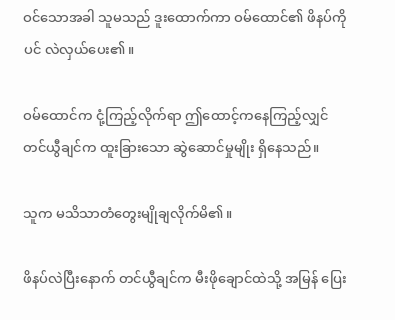ဝင်သောအခါ သူမသည် ဒူးထောက်ကာ ဝမ်ထောင်၏ ဖိနပ်ကိုပင် လဲလှယ်ပေး၏။

ဝမ်ထောင်က ငုံ့ကြည့်လိုက်ရာ ဤထောင့်ကနေကြည့်လျှင် တင်ယွီချင်က ထူးခြားသော ဆွဲဆောင်မှုမျိုး ရှိနေသည်။

သူက မသိသာတံတွေးမျိုချလိုက်မိ၏။

ဖိနပ်လဲပြီးနောက် တင်ယွီချင်က မီးဖိုချောင်ထဲသို့ အမြန် ပြေး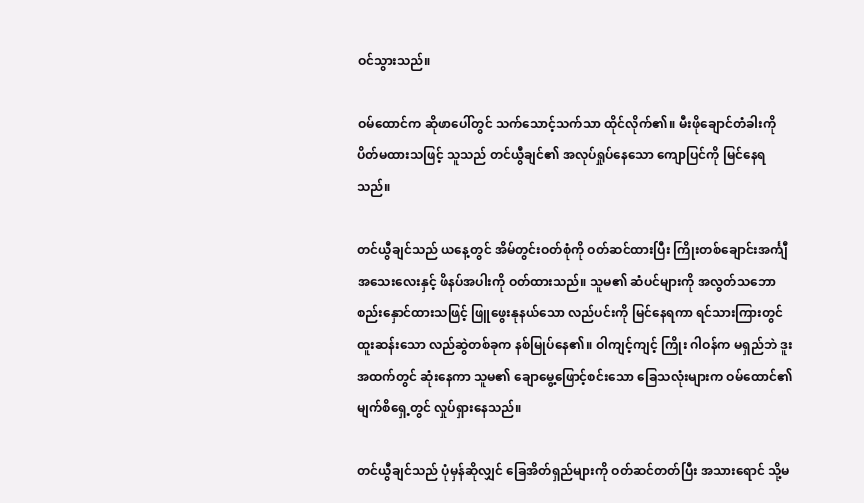ဝင်သွားသည်။

ဝမ်ထောင်က ဆိုဖာပေါ်တွင် သက်သောင့်သက်သာ ထိုင်လိုက်၏။ မီးဖိုချောင်တံခါးကို ပိတ်မထားသဖြင့် သူသည် တင်ယွီချင်၏ အလုပ်ရှုပ်နေသော ကျောပြင်ကို မြင်နေရသည်။

တင်ယွီချင်သည် ယနေ့တွင် အိမ်တွင်းဝတ်စုံကို ဝတ်ဆင်ထားပြီး ကြိုးတစ်ချောင်းအင်္ကျီအသေးလေးနှင့် ဖိနပ်အပါးကို ဝတ်ထားသည်။ သူမ၏ ဆံပင်များကို အလွတ်သဘော စည်းနှောင်ထားသဖြင့် ဖြူဖွေးနုနယ်သော လည်ပင်းကို မြင်နေရကာ ရင်သားကြားတွင် ထူးဆန်းသော လည်ဆွဲတစ်ခုက နစ်မြုပ်နေ၏။ ဝါကျင့်ကျင့် ကြိုး ဂါဝန်က မရှည်ဘဲ ဒူးအထက်တွင် ဆုံးနေကာ သူမ၏ ချောမွေ့ဖြောင့်စင်းသော ခြေသလုံးများက ဝမ်ထောင်၏ မျက်စိရှေ့တွင် လှုပ်ရှားနေသည်။

တင်ယွီချင်သည် ပုံမှန်ဆိုလျှင် ခြေအိတ်ရှည်များကို ဝတ်ဆင်တတ်ပြီး အသားရောင် သို့မ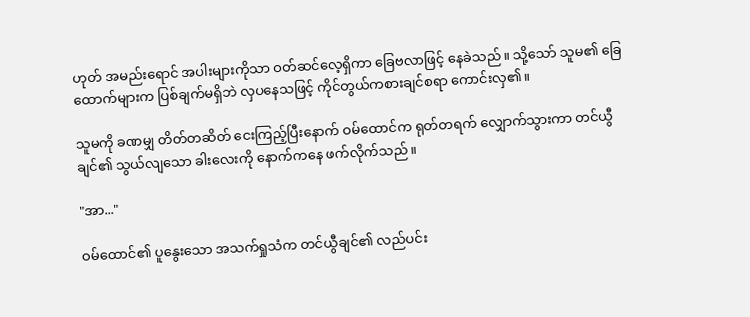ဟုတ် အမည်းရောင် အပါးများကိုသာ ဝတ်ဆင်လေ့ရှိကာ ခြေဗလာဖြင့် နေခဲသည်။ သို့သော် သူမ၏ ခြေထောက်များက ပြစ်ချက်မရှိဘဲ လှပနေသဖြင့် ကိုင်တွယ်ကစားချင်စရာ ကောင်းလှ၏။

သူမကို ခဏမျှ တိတ်တဆိတ် ငေးကြည့်ပြီးနောက် ဝမ်ထောင်က ရုတ်တရက် လျှောက်သွားကာ တင်ယွီချင်၏ သွယ်လျသော ခါးလေးကို နောက်ကနေ ဖက်လိုက်သည်။

"အာ..."

ဝမ်ထောင်၏ ပူနွေးသော အသက်ရှုသံက တင်ယွီချင်၏ လည်ပင်း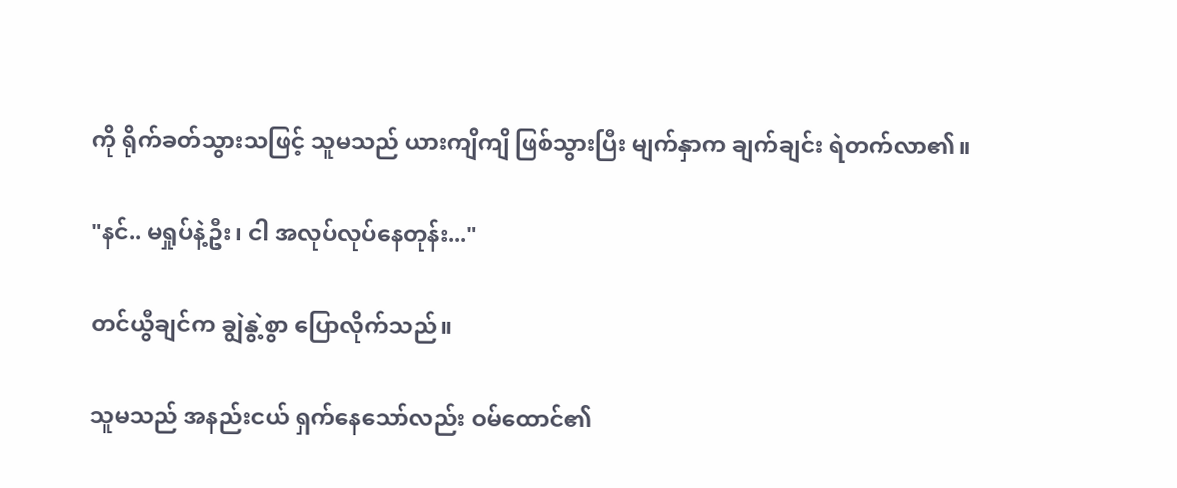ကို ရိုက်ခတ်သွားသဖြင့် သူမသည် ယားကျိကျိ ဖြစ်သွားပြီး မျက်နှာက ချက်ချင်း ရဲတက်လာ၏။

"နင်.. မရှုပ်နဲ့ဦး၊ ငါ အလုပ်လုပ်နေတုန်း..."

တင်ယွီချင်က ချွဲနွဲ့စွာ ပြောလိုက်သည်။

သူမသည် အနည်းငယ် ရှက်နေသော်လည်း ဝမ်ထောင်၏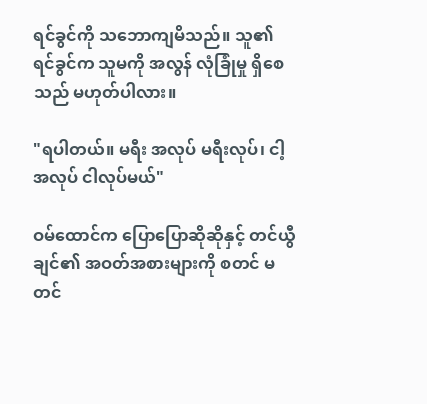ရင်ခွင်ကို သဘောကျမိသည်။ သူ၏ ရင်ခွင်က သူမကို အလွန် လုံခြုံမှု ရှိစေသည် မဟုတ်ပါလား။

"ရပါတယ်။ မရီး အလုပ် မရီးလုပ်၊ ငါ့အလုပ် ငါလုပ်မယ်"

ဝမ်ထောင်က ပြောပြောဆိုဆိုနှင့် တင်ယွီချင်၏ အဝတ်အစားများကို စတင် မတင်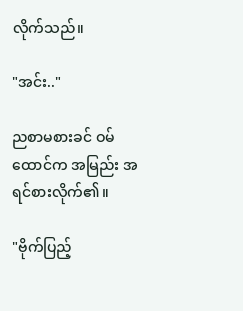လိုက်သည်။

"အင်း.."

ညစာမစားခင် ဝမ်ထောင်က အမြည်း အရင်စားလိုက်၏။

"ဗိုက်ပြည့်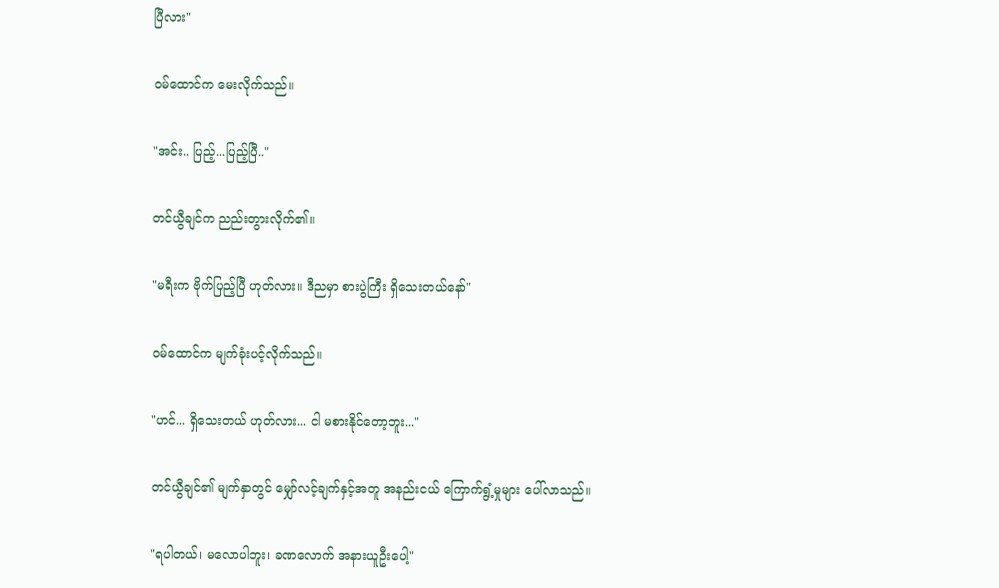ပြီလား"

ဝမ်ထောင်က မေးလိုက်သည်။

"အင်း.. ပြည့်...ပြည့်ပြီ.."

တင်ယွီချင်က ညည်းတွားလိုက်၏။

"မရီးက ဗိုက်ပြည့်ပြီ ဟုတ်လား။ ဒီညမှာ စားပွဲကြီး ရှိသေးတယ်နော်"

ဝမ်ထောင်က မျက်ခုံးပင့်လိုက်သည်။

"ဟင်... ရှိသေးတယ် ဟုတ်လား... ငါ မစားနိုင်တော့ဘူး..."

တင်ယွီချင်၏ မျက်နှာတွင် မျှော်လင့်ချက်နှင့်အတူ အနည်းငယ် ကြောက်ရွံ့မှုများ ပေါ်လာသည်။

"ရပါတယ်၊ မလောပါဘူး၊ ခဏလောက် အနားယူဦးပေါ့"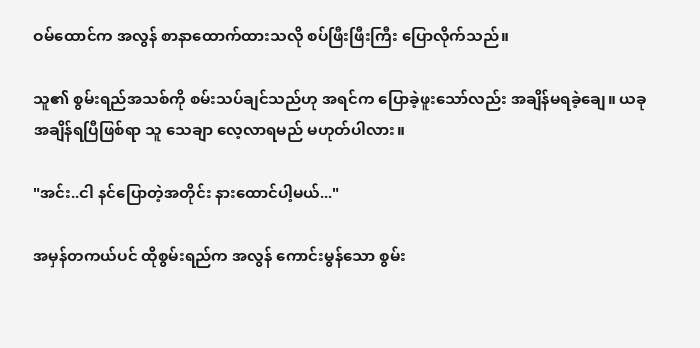ဝမ်ထောင်က အလွန် စာနာထောက်ထားသလို စပ်ဖြီးဖြီးကြီး ပြောလိုက်သည်။

သူ၏ စွမ်းရည်အသစ်ကို စမ်းသပ်ချင်သည်ဟု အရင်က ပြောခဲ့ဖူးသော်လည်း အချိန်မရခဲ့ချေ။ ယခု အချိန်ရပြီဖြစ်ရာ သူ သေချာ လေ့လာရမည် မဟုတ်ပါလား။

"အင်း..ငါ နင်ပြောတဲ့အတိုင်း နားထောင်ပါ့မယ်..."

အမှန်တကယ်ပင် ထိုစွမ်းရည်က အလွန် ကောင်းမွန်သော စွမ်း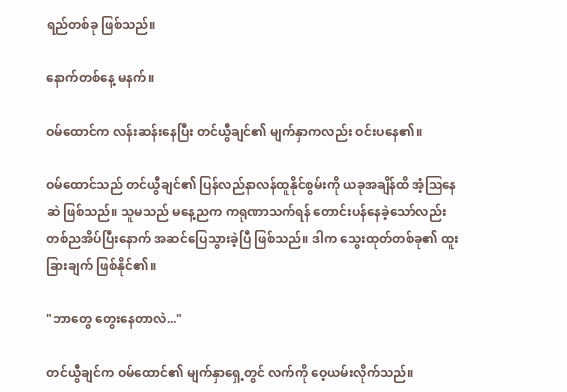ရည်တစ်ခု ဖြစ်သည်။

နောက်တစ်နေ့ မနက်။

ဝမ်ထောင်က လန်းဆန်းနေပြီး တင်ယွီချင်၏ မျက်နှာကလည်း ဝင်းပနေ၏။

ဝမ်ထောင်သည် တင်ယွီချင်၏ ပြန်လည်နာလန်ထူနိုင်စွမ်းကို ယခုအချိန်ထိ အံ့ဩနေဆဲ ဖြစ်သည်။ သူမသည် မနေ့ညက ကရုဏာသက်ရန် တောင်းပန်နေခဲ့သော်လည်း တစ်ညအိပ်ပြီးနောက် အဆင်ပြေသွားခဲ့ပြီ ဖြစ်သည်။ ဒါက သွေးထုတ်တစ်ခု၏ ထူးခြားချက် ဖြစ်နိုင်၏။

"ဘာတွေ တွေးနေတာလဲ..."

တင်ယွီချင်က ဝမ်ထောင်၏ မျက်နှာရှေ့တွင် လက်ကို ဝေ့ယမ်းလိုက်သည်။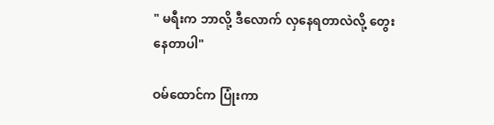" မရီးက ဘာလို့ ဒီလောက် လှနေရတာလဲလို့ တွေးနေတာပါ"

ဝမ်ထောင်က ပြုံးကာ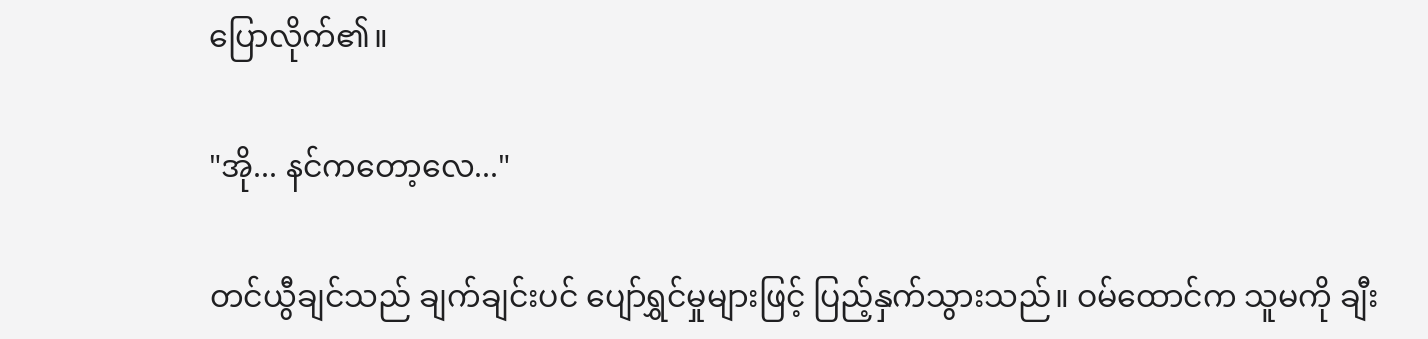ပြောလိုက်၏။

"အို... နင်ကတော့လေ..."

တင်ယွီချင်သည် ချက်ချင်းပင် ပျော်ရွှင်မှုများဖြင့် ပြည့်နှက်သွားသည်။ ဝမ်ထောင်က သူမကို ချီး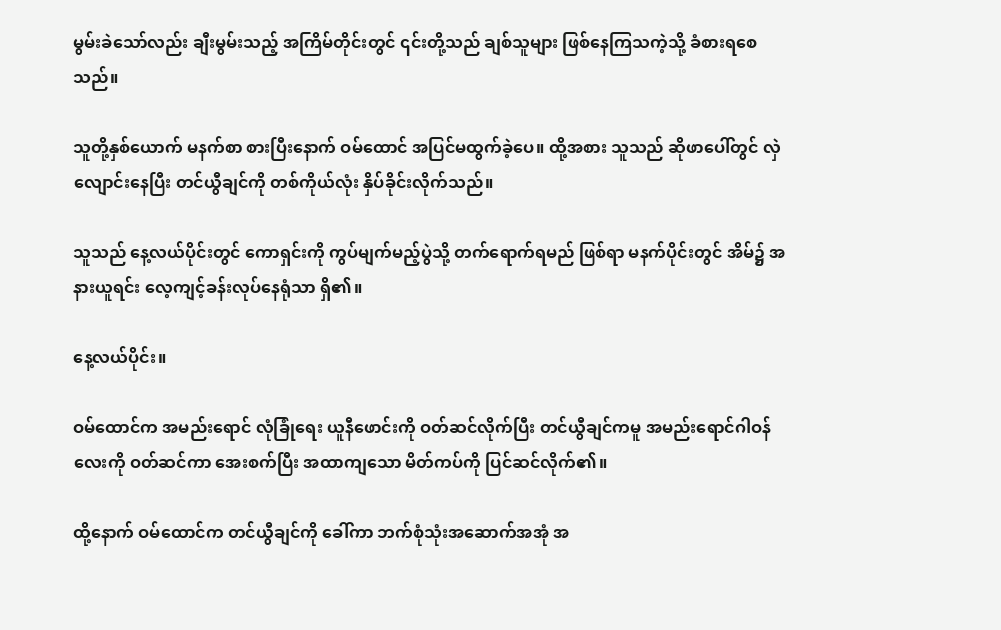မွမ်းခဲသော်လည်း ချီးမွမ်းသည့် အကြိမ်တိုင်းတွင် ၎င်းတို့သည် ချစ်သူများ ဖြစ်နေကြသကဲ့သို့ ခံစားရစေသည်။

သူတို့နှစ်ယောက် မနက်စာ စားပြီးနောက် ဝမ်ထောင် အပြင်မထွက်ခဲ့ပေ။ ထို့အစား သူသည် ဆိုဖာပေါ်တွင် လှဲလျောင်းနေပြီး တင်ယွီချင်ကို တစ်ကိုယ်လုံး နှိပ်ခိုင်းလိုက်သည်။

သူသည် နေ့လယ်ပိုင်းတွင် ကောရှင်းကို ကွပ်မျက်မည့်ပွဲသို့ တက်ရောက်ရမည် ဖြစ်ရာ မနက်ပိုင်းတွင် အိမ်၌ အနားယူရင်း လေ့ကျင့်ခန်းလုပ်နေရုံသာ ရှိ၏။

နေ့လယ်ပိုင်း။

ဝမ်ထောင်က အမည်းရောင် လုံခြုံရေး ယူနီဖောင်းကို ဝတ်ဆင်လိုက်ပြီး တင်ယွီချင်ကမူ အမည်းရောင်ဂါဝန်လေးကို ဝတ်ဆင်ကာ အေးစက်ပြီး အထာကျသော မိတ်ကပ်ကို ပြင်ဆင်လိုက်၏။

ထို့နောက် ဝမ်ထောင်က တင်ယွီချင်ကို ခေါ်ကာ ဘက်စုံသုံးအဆောက်အအုံ အ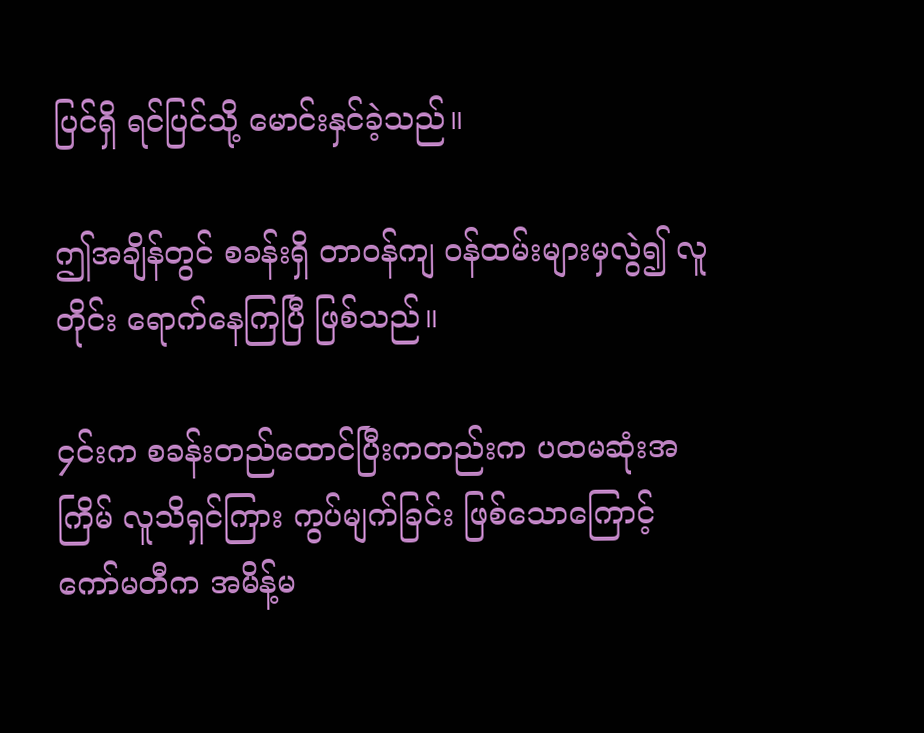ပြင်ရှိ ရင်ပြင်သို့ မောင်းနှင်ခဲ့သည်။

ဤအချိန်တွင် စခန်းရှိ တာဝန်ကျ ဝန်ထမ်းများမှလွဲ၍ လူတိုင်း ရောက်နေကြပြီ ဖြစ်သည်။

၄င်းက စခန်းတည်ထောင်ပြီးကတည်းက ပထမဆုံးအကြိမ် လူသိရှင်ကြား ကွပ်မျက်ခြင်း ဖြစ်သောကြောင့် ကော်မတီက အမိန့်မ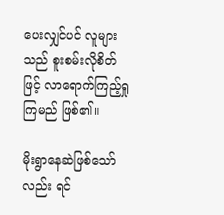ပေးလျှင်ပင် လူများသည် စူးစမ်းလိုစိတ်ဖြင့် လာရောက်ကြည့်ရှုကြမည် ဖြစ်၏။

မိုးရွာနေဆဲဖြစ်သော်လည်း ရင်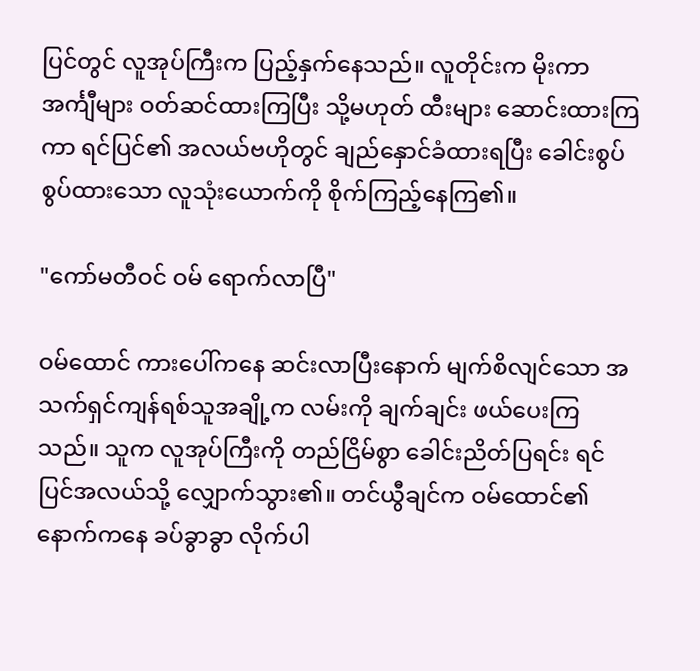ပြင်တွင် လူအုပ်ကြီးက ပြည့်နှက်နေသည်။ လူတိုင်းက မိုးကာအင်္ကျီများ ဝတ်ဆင်ထားကြပြီး သို့မဟုတ် ထီးများ ဆောင်းထားကြကာ ရင်ပြင်၏ အလယ်ဗဟိုတွင် ချည်နှောင်ခံထားရပြီး ခေါင်းစွပ် စွပ်ထားသော လူသုံးယောက်ကို စိုက်ကြည့်နေကြ၏။

"ကော်မတီဝင် ဝမ် ရောက်လာပြီ"

ဝမ်ထောင် ကားပေါ်ကနေ ဆင်းလာပြီးနောက် မျက်စိလျင်သော အသက်ရှင်ကျန်ရစ်သူအချို့က လမ်းကို ချက်ချင်း ဖယ်ပေးကြသည်။ သူက လူအုပ်ကြီးကို တည်ငြိမ်စွာ ခေါင်းညိတ်ပြရင်း ရင်ပြင်အလယ်သို့ လျှောက်သွား၏။ တင်ယွီချင်က ဝမ်ထောင်၏ နောက်ကနေ ခပ်ခွာခွာ လိုက်ပါ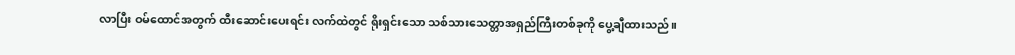လာပြီး ဝမ်ထောင်အတွက် ထီးဆောင်းပေးရင်း လက်ထဲတွင် ရိုးရှင်းသော သစ်သားသေတ္တာအရှည်ကြီးတစ်ခုကို ပွေ့ချီထားသည်။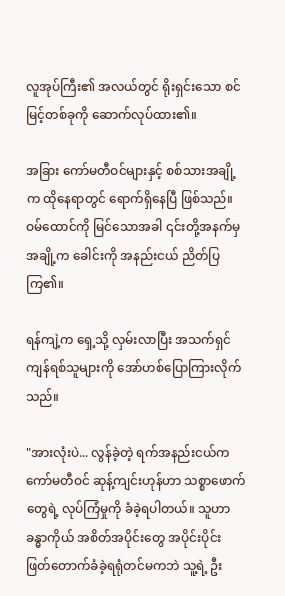လူအုပ်ကြီး၏ အလယ်တွင် ရိုးရှင်းသော စင်မြင့်တစ်ခုကို ဆောက်လုပ်ထား၏။

အခြား ကော်မတီဝင်များနှင့် စစ်သားအချို့က ထိုနေရာတွင် ရောက်ရှိနေပြီ ဖြစ်သည်။ ဝမ်ထောင်ကို မြင်သောအခါ ၎င်းတို့အနက်မှ အချို့က ခေါင်းကို အနည်းငယ် ညိတ်ပြကြ၏။

ရန်ကျဲ့က ရှေ့သို့ လှမ်းလာပြီး အသက်ရှင်ကျန်ရစ်သူများကို အော်ဟစ်ပြောကြားလိုက်သည်။

"အားလုံးပဲ... လွန်ခဲ့တဲ့ ရက်အနည်းငယ်က ကော်မတီဝင် ဆုန့်ကျင်းဟုန်ဟာ သစ္စာဖောက်တွေရဲ့ လုပ်ကြံမှုကို ခံခဲ့ရပါတယ်။ သူဟာ ခန္ဓာကိုယ် အစိတ်အပိုင်းတွေ အပိုင်းပိုင်း ဖြတ်တောက်ခံခဲ့ရရုံတင်မကဘဲ သူ့ရဲ့ ဦး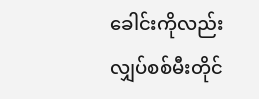ခေါင်းကိုလည်း လျှပ်စစ်မီးတိုင်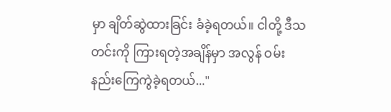မှာ ချိတ်ဆွဲထားခြင်း ခံခဲ့ရတယ်။ ငါတို့ ဒီသတင်းကို ကြားရတဲ့အချိန်မှာ အလွန် ဝမ်းနည်းကြေကွဲခဲ့ရတယ်..."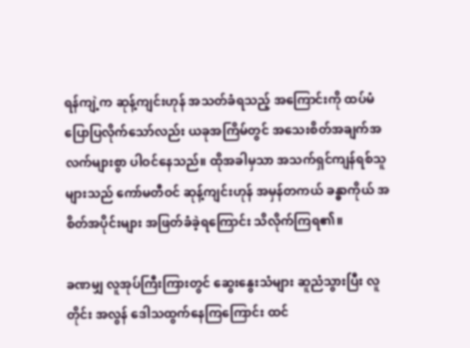ရန်ကျဲ့က ဆုန့်ကျင်းဟုန် အသတ်ခံရသည့် အကြောင်းကို ထပ်မံ ပြောပြလိုက်သော်လည်း ယခုအကြိမ်တွင် အသေးစိတ်အချက်အလက်များစွာ ပါဝင်နေသည်။ ထိုအခါမှသာ အသက်ရှင်ကျန်ရစ်သူများသည် ကော်မတီဝင် ဆုန့်ကျင်းဟုန် အမှန်တကယ် ခန္ဓာကိုယ် အစိတ်အပိုင်းများ အဖြတ်ခံခဲ့ရကြောင်း သိလိုက်ကြရ၏။

ခဏမျှ လူအုပ်ကြီးကြားတွင် ဆွေးနွေးသံများ ဆူညံသွားပြီး လူတိုင်း အလွန် ဒေါသထွက်နေကြကြောင်း ထင်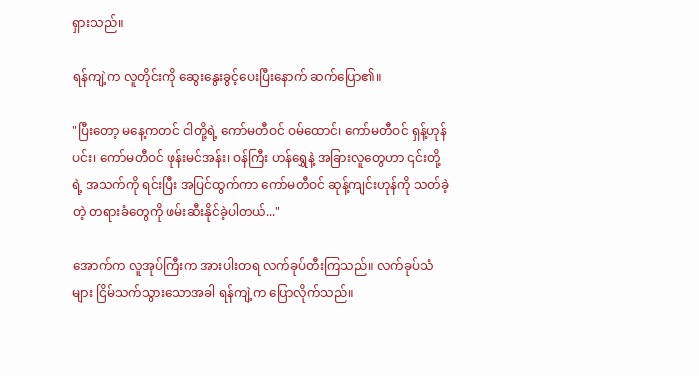ရှားသည်။

ရန်ကျဲ့က လူတိုင်းကို ဆွေးနွေးခွင့်ပေးပြီးနောက် ဆက်ပြော၏။

"ပြီးတော့ မနေ့ကတင် ငါတို့ရဲ့ ကော်မတီဝင် ဝမ်ထောင်၊ ကော်မတီဝင် ရှန့်ဟုန်ပင်း၊ ကော်မတီဝင် ဖုန်းမင်အန်း၊ ဝန်ကြီး ဟန်ရွှေနဲ့ အခြားလူတွေဟာ ၎င်းတို့ရဲ့ အသက်ကို ရင်းပြီး အပြင်ထွက်ကာ ကော်မတီဝင် ဆုန့်ကျင်းဟုန်ကို သတ်ခဲ့တဲ့ တရားခံတွေကို ဖမ်းဆီးနိုင်ခဲ့ပါတယ်..."

အောက်က လူအုပ်ကြီးက အားပါးတရ လက်ခုပ်တီးကြသည်။ လက်ခုပ်သံများ ငြိမ်သက်သွားသောအခါ ရန်ကျဲ့က ပြောလိုက်သည်။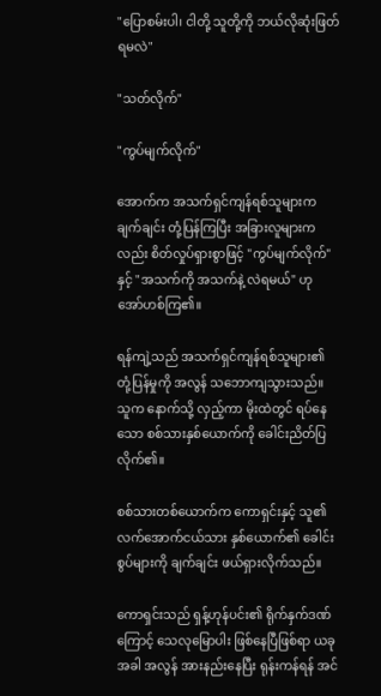"ပြောစမ်းပါ၊ ငါတို့ သူတို့ကို ဘယ်လိုဆုံးဖြတ်ရမလဲ"

"သတ်လိုက်"

"ကွပ်မျက်လိုက်"

အောက်က အသက်ရှင်ကျန်ရစ်သူများက ချက်ချင်း တုံ့ပြန်ကြပြီး အခြားလူများကလည်း စိတ်လှုပ်ရှားစွာဖြင့် "ကွပ်မျက်လိုက်" နှင့် "အသက်ကို အသက်နဲ့ လဲရမယ်" ဟု အော်ဟစ်ကြ၏။

ရန်ကျဲ့သည် အသက်ရှင်ကျန်ရစ်သူများ၏ တုံ့ပြန်မှုကို အလွန် သဘောကျသွားသည်။ သူက နောက်သို့ လှည့်ကာ မိုးထဲတွင် ရပ်နေသော စစ်သားနှစ်ယောက်ကို ခေါင်းညိတ်ပြလိုက်၏။

စစ်သားတစ်ယောက်က ကောရှင်းနှင့် သူ၏ လက်အောက်ငယ်သား နှစ်ယောက်၏ ခေါင်းစွပ်များကို ချက်ချင်း ဖယ်ရှားလိုက်သည်။

ကောရှင်းသည် ရှန့်ဟုန်ပင်း၏ ရိုက်နှက်ဒဏ်ကြောင့် သေလုမြောပါး ဖြစ်နေပြီဖြစ်ရာ ယခုအခါ အလွန် အားနည်းနေပြီး ရုန်းကန်ရန် အင်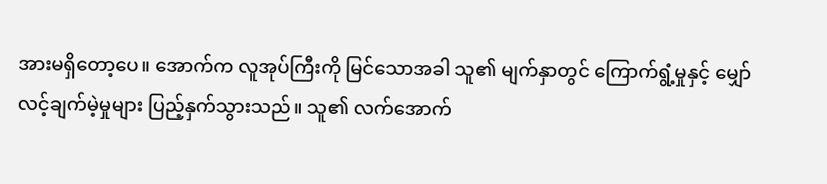အားမရှိတော့ပေ။ အောက်က လူအုပ်ကြီးကို မြင်သောအခါ သူ၏ မျက်နှာတွင် ကြောက်ရွံ့မှုနှင့် မျှော်လင့်ချက်မဲ့မှုများ ပြည့်နှက်သွားသည်။ သူ၏ လက်အောက်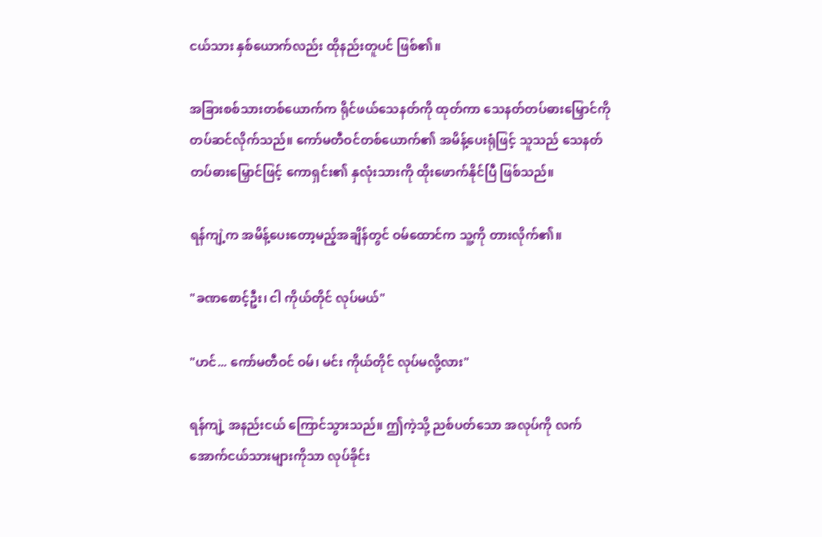ငယ်သား နှစ်ယောက်လည်း ထိုနည်းတူပင် ဖြစ်၏။

အခြားစစ်သားတစ်ယောက်က ရိုင်ဖယ်သေနတ်ကို ထုတ်ကာ သေနတ်တပ်ဓားမြှောင်ကို တပ်ဆင်လိုက်သည်။ ကော်မတီဝင်တစ်ယောက်၏ အမိန့်ပေးရုံဖြင့် သူသည် သေနတ်တပ်ဓားမြှောင်ဖြင့် ကောရှင်း၏ နှလုံးသားကို ထိုးဖောက်နိုင်ပြီ ဖြစ်သည်။

ရန်ကျဲ့က အမိန့်ပေးတော့မည့်အချိန်တွင် ဝမ်ထောင်က သူ့ကို တားလိုက်၏။

"ခဏစောင့်ဦး၊ ငါ ကိုယ်တိုင် လုပ်မယ်"

"ဟင်... ကော်မတီဝင် ဝမ်၊ မင်း ကိုယ်တိုင် လုပ်မလို့လား"

ရန်ကျဲ့ အနည်းငယ် ကြောင်သွားသည်။ ဤကဲ့သို့ ညစ်ပတ်သော အလုပ်ကို လက်အောက်ငယ်သားများကိုသာ လုပ်ခိုင်း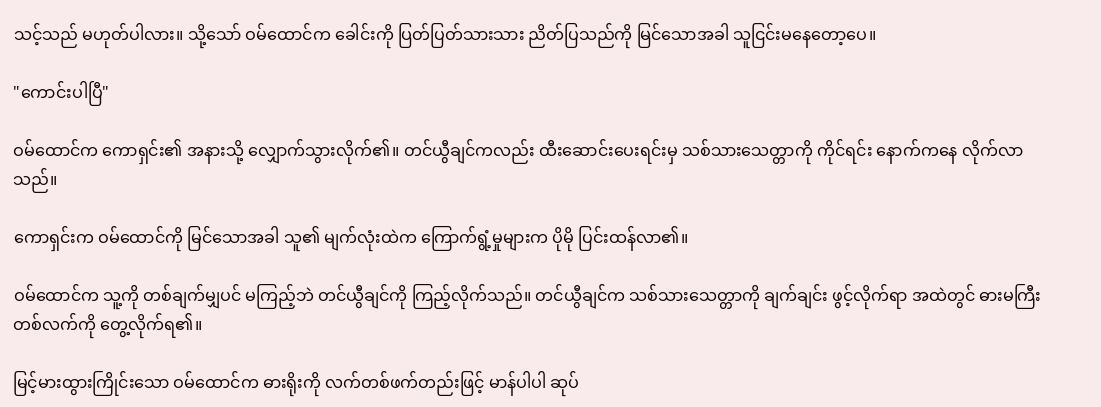သင့်သည် မဟုတ်ပါလား။ သို့သော် ဝမ်ထောင်က ခေါင်းကို ပြတ်ပြတ်သားသား ညိတ်ပြသည်ကို မြင်သောအခါ သူငြင်းမနေတော့ပေ။

"ကောင်းပါပြီ"

ဝမ်ထောင်က ကောရှင်း၏ အနားသို့ လျှောက်သွားလိုက်၏။ တင်ယွီချင်ကလည်း ထီးဆောင်းပေးရင်းမှ သစ်သားသေတ္တာကို ကိုင်ရင်း နောက်ကနေ လိုက်လာသည်။

ကောရှင်းက ဝမ်ထောင်ကို မြင်သောအခါ သူ၏ မျက်လုံးထဲက ကြောက်ရွံ့မှုများက ပိုမို ပြင်းထန်လာ၏။

ဝမ်ထောင်က သူ့ကို တစ်ချက်မျှပင် မကြည့်ဘဲ တင်ယွီချင်ကို ကြည့်လိုက်သည်။ တင်ယွီချင်က သစ်သားသေတ္တာကို ချက်ချင်း ဖွင့်လိုက်ရာ အထဲတွင် ဓားမကြီးတစ်လက်ကို တွေ့လိုက်ရ၏။

မြင့်မားထွားကြိုင်းသော ဝမ်ထောင်က ဓားရိုးကို လက်တစ်ဖက်တည်းဖြင့် မာန်ပါပါ ဆုပ်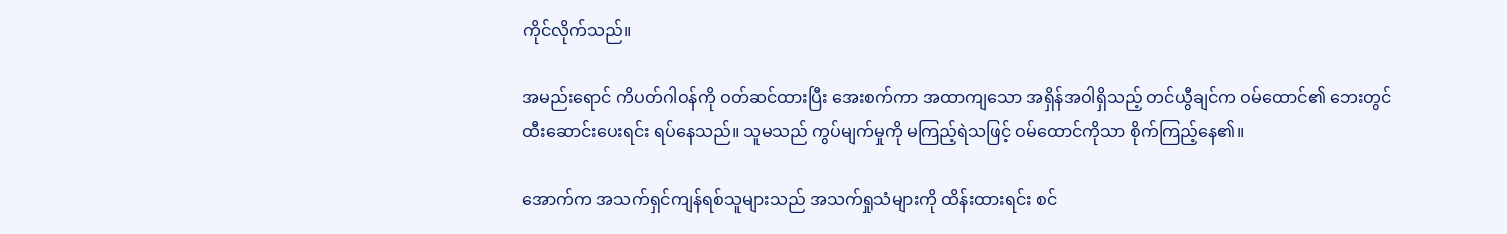ကိုင်လိုက်သည်။

အမည်းရောင် ကိပတ်ဂါဝန်ကို ဝတ်ဆင်ထားပြီး အေးစက်ကာ အထာကျသော အရှိန်အဝါရှိသည့် တင်ယွီချင်က ဝမ်ထောင်၏ ဘေးတွင် ထီးဆောင်းပေးရင်း ရပ်နေသည်။ သူမသည် ကွပ်မျက်မှုကို မကြည့်ရဲသဖြင့် ဝမ်ထောင်ကိုသာ စိုက်ကြည့်နေ၏။

အောက်က အသက်ရှင်ကျန်ရစ်သူများသည် အသက်ရှုသံများကို ထိန်းထားရင်း စင်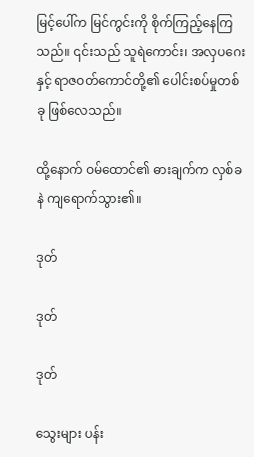မြင့်ပေါ်က မြင်ကွင်းကို စိုက်ကြည့်နေကြသည်။ ၎င်းသည် သူရဲကောင်း၊ အလှပဂေးနှင့် ရာဇဝတ်ကောင်တို့၏ ပေါင်းစပ်မှုတစ်ခု ဖြစ်လေသည်။

ထို့နောက် ဝမ်ထောင်၏ ဓားချက်က လှစ်ခနဲ ကျရောက်သွား၏။

ဒုတ်

ဒုတ်

ဒုတ်

သွေးများ ပန်း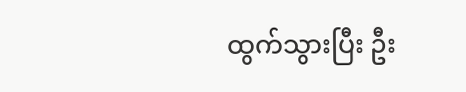ထွက်သွားပြီး ဦး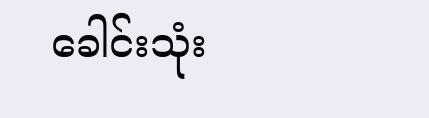ခေါင်းသုံး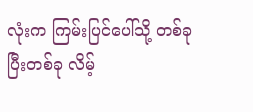လုံးက ကြမ်းပြင်ပေါ်သို့ တစ်ခုပြီးတစ်ခု လိမ့်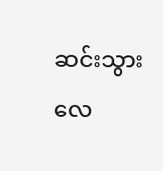ဆင်းသွားလေ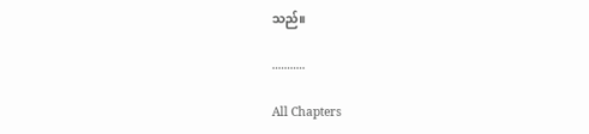သည်။

...........

All Chapters